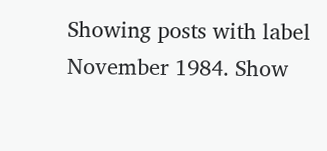Showing posts with label November 1984. Show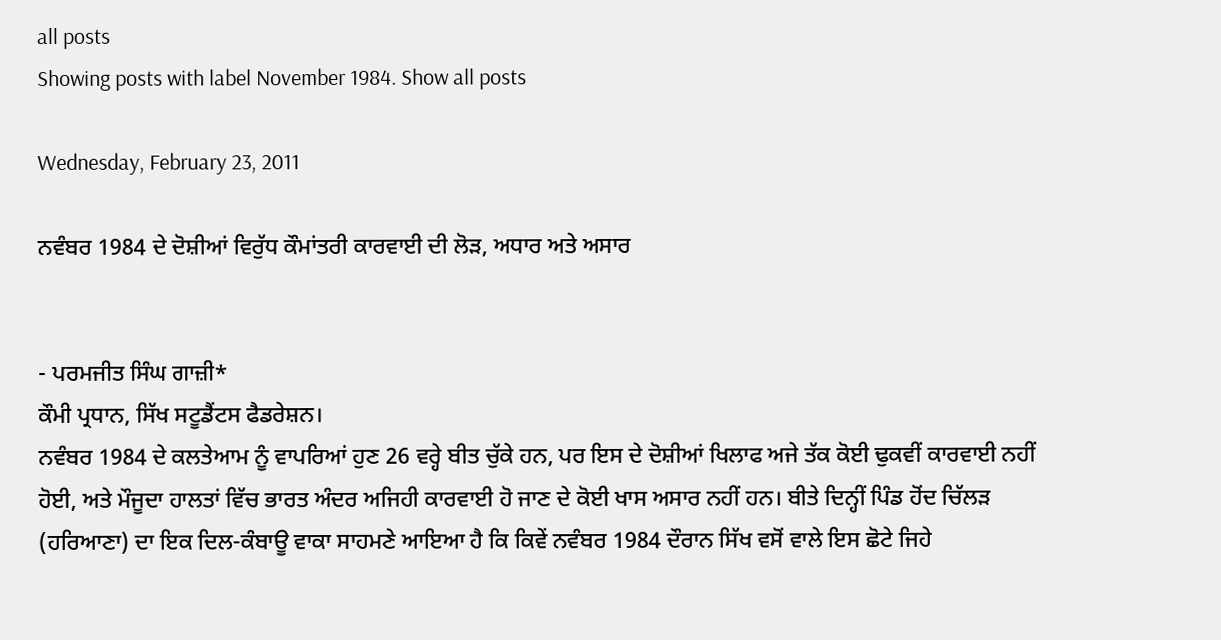all posts
Showing posts with label November 1984. Show all posts

Wednesday, February 23, 2011

ਨਵੰਬਰ 1984 ਦੇ ਦੋਸ਼ੀਆਂ ਵਿਰੁੱਧ ਕੌਮਾਂਤਰੀ ਕਾਰਵਾਈ ਦੀ ਲੋੜ, ਅਧਾਰ ਅਤੇ ਅਸਾਰ


- ਪਰਮਜੀਤ ਸਿੰਘ ਗਾਜ਼ੀ*
ਕੌਮੀ ਪ੍ਰਧਾਨ, ਸਿੱਖ ਸਟੂਡੈਂਟਸ ਫੈਡਰੇਸ਼ਨ।
ਨਵੰਬਰ 1984 ਦੇ ਕਲਤੇਆਮ ਨੂੰ ਵਾਪਰਿਆਂ ਹੁਣ 26 ਵਰ੍ਹੇ ਬੀਤ ਚੁੱਕੇ ਹਨ, ਪਰ ਇਸ ਦੇ ਦੋਸ਼ੀਆਂ ਖਿਲਾਫ ਅਜੇ ਤੱਕ ਕੋਈ ਢੁਕਵੀਂ ਕਾਰਵਾਈ ਨਹੀਂ ਹੋਈ, ਅਤੇ ਮੌਜੂਦਾ ਹਾਲਤਾਂ ਵਿੱਚ ਭਾਰਤ ਅੰਦਰ ਅਜਿਹੀ ਕਾਰਵਾਈ ਹੋ ਜਾਣ ਦੇ ਕੋਈ ਖਾਸ ਅਸਾਰ ਨਹੀਂ ਹਨ। ਬੀਤੇ ਦਿਨ੍ਹੀਂ ਪਿੰਡ ਹੋਂਦ ਚਿੱਲੜ (ਹਰਿਆਣਾ) ਦਾ ਇਕ ਦਿਲ-ਕੰਬਾਊ ਵਾਕਾ ਸਾਹਮਣੇ ਆਇਆ ਹੈ ਕਿ ਕਿਵੇਂ ਨਵੰਬਰ 1984 ਦੌਰਾਨ ਸਿੱਖ ਵਸੋਂ ਵਾਲੇ ਇਸ ਛੋਟੇ ਜਿਹੇ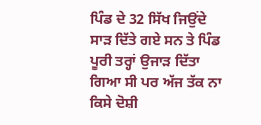ਪਿੰਡ ਦੇ 32 ਸਿੱਖ ਜਿਉਂਦੇ ਸਾੜ ਦਿੱਤੇ ਗਏ ਸਨ ਤੇ ਪਿੰਡ ਪੂਰੀ ਤਰ੍ਹਾਂ ਉਜਾੜ ਦਿੱਤਾ ਗਿਆ ਸੀ ਪਰ ਅੱਜ ਤੱਕ ਨਾ ਕਿਸੇ ਦੋਸ਼ੀ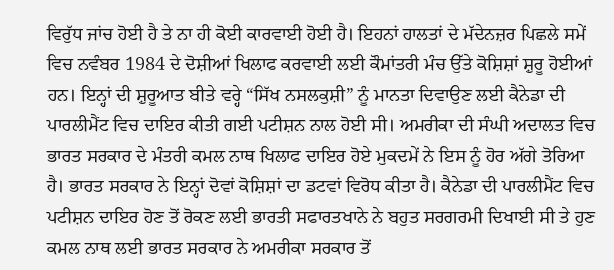ਵਿਰੁੱਧ ਜਾਂਚ ਹੋਈ ਹੈ ਤੇ ਨਾ ਹੀ ਕੋਈ ਕਾਰਵਾਈ ਹੋਈ ਹੈ। ਇਹਨਾਂ ਹਾਲਤਾਂ ਦੇ ਮੱਦੇਨਜ਼ਰ ਪਿਛਲੇ ਸਮੇਂ ਵਿਚ ਨਵੰਬਰ 1984 ਦੇ ਦੋਸ਼ੀਆਂ ਖਿਲਾਫ ਕਰਵਾਈ ਲਈ ਕੌਮਾਂਤਰੀ ਮੰਚ ਉੱਤੇ ਕੋਸ਼ਿਸ਼ਾਂ ਸ਼ੁਰੂ ਹੋਈਆਂ ਹਨ। ਇਨ੍ਹਾਂ ਦੀ ਸ਼ੁਰੂਆਤ ਬੀਤੇ ਵਰ੍ਹੇ “ਸਿੱਖ ਨਸਲਕੁਸ਼ੀ” ਨੂੰ ਮਾਨਤਾ ਦਿਵਾਉਣ ਲਈ ਕੈਨੇਡਾ ਦੀ ਪਾਰਲੀਮੈਂਟ ਵਿਚ ਦਾਇਰ ਕੀਤੀ ਗਈ ਪਟੀਸ਼ਨ ਨਾਲ ਹੋਈ ਸੀ। ਅਮਰੀਕਾ ਦੀ ਸੰਘੀ ਅਦਾਲਤ ਵਿਚ ਭਾਰਤ ਸਰਕਾਰ ਦੇ ਮੰਤਰੀ ਕਮਲ ਨਾਥ ਖਿਲਾਫ ਦਾਇਰ ਹੋਏ ਮੁਕਦਮੇਂ ਨੇ ਇਸ ਨੂੰ ਹੋਰ ਅੱਗੇ ਤੋਰਿਆ ਹੈ। ਭਾਰਤ ਸਰਕਾਰ ਨੇ ਇਨ੍ਹਾਂ ਦੋਵਾਂ ਕੋਸ਼ਿਸ਼ਾਂ ਦਾ ਡਟਵਾਂ ਵਿਰੋਧ ਕੀਤਾ ਹੈ। ਕੈਨੇਡਾ ਦੀ ਪਾਰਲੀਮੈਂਟ ਵਿਚ ਪਟੀਸ਼ਨ ਦਾਇਰ ਹੋਣ ਤੋਂ ਰੋਕਣ ਲਈ ਭਾਰਤੀ ਸਫਾਰਤਖਾਨੇ ਨੇ ਬਹੁਤ ਸਰਗਰਮੀ ਦਿਖਾਈ ਸੀ ਤੇ ਹੁਣ ਕਮਲ ਨਾਥ ਲਈ ਭਾਰਤ ਸਰਕਾਰ ਨੇ ਅਮਰੀਕਾ ਸਰਕਾਰ ਤੋਂ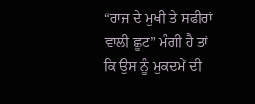“ਰਾਜ ਦੇ ਮੁਖੀ ਤੇ ਸਫੀਰਾਂ ਵਾਲੀ ਛੂਟ” ਮੰਗੀ ਹੈ ਤਾਂ ਕਿ ਉਸ ਨੂੰ ਮੁਕਦਮੇਂ ਦੀ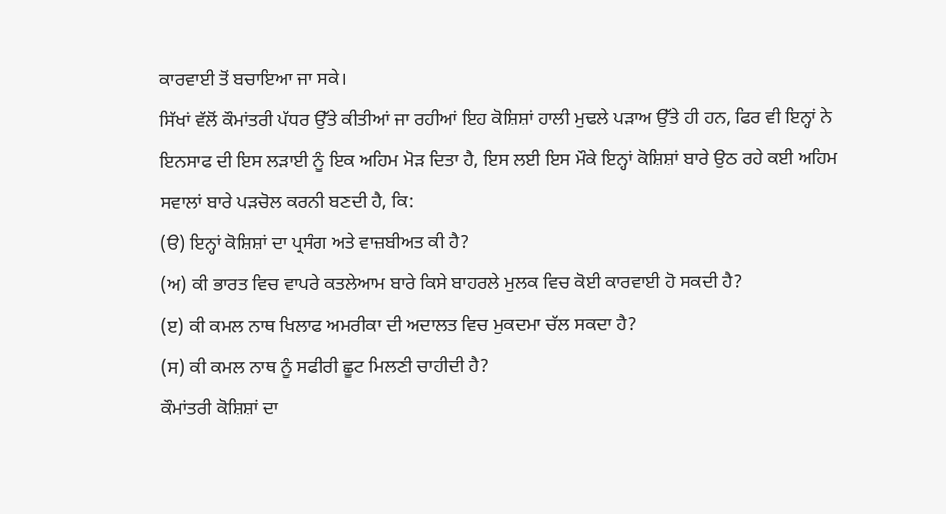ਕਾਰਵਾਈ ਤੋਂ ਬਚਾਇਆ ਜਾ ਸਕੇ।
ਸਿੱਖਾਂ ਵੱਲੋਂ ਕੌਮਾਂਤਰੀ ਪੱਧਰ ਉੱਤੇ ਕੀਤੀਆਂ ਜਾ ਰਹੀਆਂ ਇਹ ਕੋਸ਼ਿਸ਼ਾਂ ਹਾਲੀ ਮੁਢਲੇ ਪੜਾਅ ਉੱਤੇ ਹੀ ਹਨ, ਫਿਰ ਵੀ ਇਨ੍ਹਾਂ ਨੇ ਇਨਸਾਫ ਦੀ ਇਸ ਲੜਾਈ ਨੂੰ ਇਕ ਅਹਿਮ ਮੋੜ ਦਿਤਾ ਹੈ, ਇਸ ਲਈ ਇਸ ਮੌਕੇ ਇਨ੍ਹਾਂ ਕੋਸ਼ਿਸ਼ਾਂ ਬਾਰੇ ਉਠ ਰਹੇ ਕਈ ਅਹਿਮ ਸਵਾਲਾਂ ਬਾਰੇ ਪੜਚੋਲ ਕਰਨੀ ਬਣਦੀ ਹੈ, ਕਿ:
(ੳ) ਇਨ੍ਹਾਂ ਕੋਸ਼ਿਸ਼ਾਂ ਦਾ ਪ੍ਰਸੰਗ ਅਤੇ ਵਾਜ਼ਬੀਅਤ ਕੀ ਹੈ?
(ਅ) ਕੀ ਭਾਰਤ ਵਿਚ ਵਾਪਰੇ ਕਤਲੇਆਮ ਬਾਰੇ ਕਿਸੇ ਬਾਹਰਲੇ ਮੁਲਕ ਵਿਚ ਕੋਈ ਕਾਰਵਾਈ ਹੋ ਸਕਦੀ ਹੈ?
(ੲ) ਕੀ ਕਮਲ ਨਾਥ ਖਿਲਾਫ ਅਮਰੀਕਾ ਦੀ ਅਦਾਲਤ ਵਿਚ ਮੁਕਦਮਾ ਚੱਲ ਸਕਦਾ ਹੈ?
(ਸ) ਕੀ ਕਮਲ ਨਾਥ ਨੂੰ ਸਫੀਰੀ ਛੂਟ ਮਿਲਣੀ ਚਾਹੀਦੀ ਹੈ?
ਕੌਮਾਂਤਰੀ ਕੋਸ਼ਿਸ਼ਾਂ ਦਾ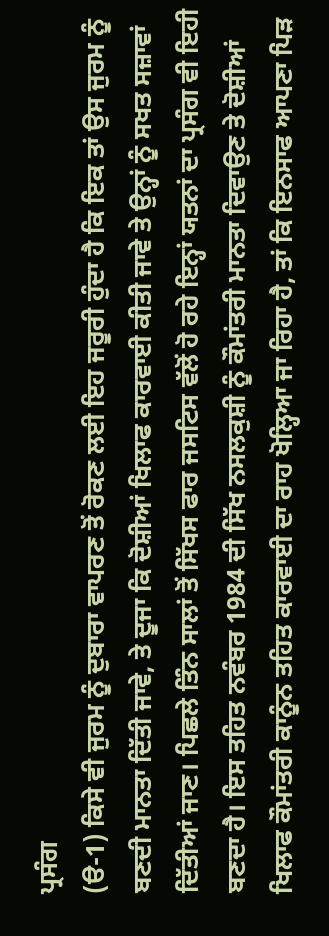ਪ੍ਰਸੰਗ
(ੳ-1) ਕਿਸੇ ਵੀ ਜੁਰਮ ਨੂੰ ਦੁਬਾਰਾ ਵਾਪਰਣ ਤੋਂ ਰੋਕਣ ਲਈ ਇਹ ਜਰੂਰੀ ਹੁੰਦਾ ਹੈ ਕਿ ਇਕ ਤਾਂ ਉਸ ਜੁਰਮ ਨੂੰ ਬਣਦੀ ਮਾਨਤਾ ਦਿੱਤੀ ਜਾਵੇ, ਤੇ ਦੂਜਾ ਕਿ ਦੋਸ਼ੀਆਂ ਖਿਲਾਫ ਕਾਰਵਾਈ ਕੀਤੀ ਜਾਵੇ ਤੇ ਉਨ੍ਹਾਂ ਨੂੰ ਸਖਤ ਸਜ਼ਾਵਾਂ ਦਿੱਤੀਆਂ ਜਾਣ। ਪਿਛਲੇ ਤਿੰਨ ਸਾਲਾਂ ਤੋਂ ਸਿੱਖਸ ਫਾਰ ਜਸਟਿਸ ਵੱਲੋਂ ਹੋ ਰਹੇ ਇਨ੍ਹਾਂ ਯਤਨਾਂ ਦਾ ਪ੍ਰਸੰਗ ਵੀ ਇਹੀ ਬਣਦਾ ਹੈ। ਇਸ ਤਹਿਤ ਨਵੰਬਰ 1984 ਦੀ ਸਿੱਖ ਨਸਲਕੁਸ਼ੀ ਨੂੰ ਕੌਮਾਂਤਰੀ ਮਾਨਤਾ ਦਿਵਾਉਣ ਤੇ ਦੋਸ਼ੀਆਂ ਖਿਲਾਫ ਕੌਮਾਂਤਰੀ ਕਾਨੂੰਨ ਤਹਿਤ ਕਾਰਵਾਈ ਦਾ ਰਾਹ ਖੋਲ੍ਹਿਆ ਜਾ ਰਿਹਾ ਹੈ, ਤਾਂ ਕਿ ਇਨਸਾਫ ਆਪਣਾ ਪਿੜ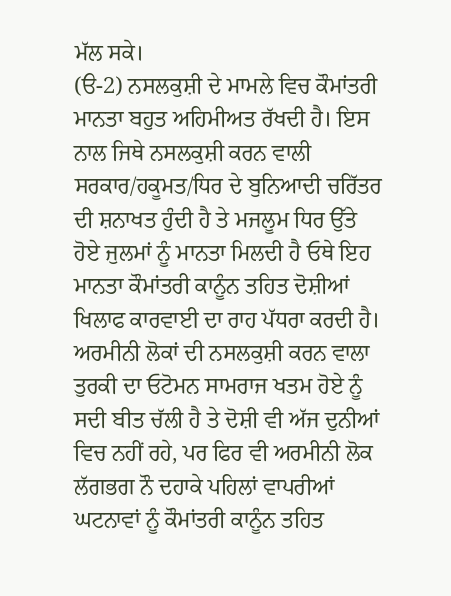ਮੱਲ ਸਕੇ।
(ੳ-2) ਨਸਲਕੁਸ਼ੀ ਦੇ ਮਾਮਲੇ ਵਿਚ ਕੌਮਾਂਤਰੀ ਮਾਨਤਾ ਬਹੁਤ ਅਹਿਮੀਅਤ ਰੱਖਦੀ ਹੈ। ਇਸ ਨਾਲ ਜਿਥੇ ਨਸਲਕੁਸ਼ੀ ਕਰਨ ਵਾਲੀ ਸਰਕਾਰ/ਹਕੂਮਤ/ਧਿਰ ਦੇ ਬੁਨਿਆਦੀ ਚਰਿੱਤਰ ਦੀ ਸ਼ਨਾਖਤ ਹੁੰਦੀ ਹੈ ਤੇ ਮਜਲੂਮ ਧਿਰ ਉੱਤੇ ਹੋਏ ਜੁਲਮਾਂ ਨੂੰ ਮਾਨਤਾ ਮਿਲਦੀ ਹੈ ਓਥੇ ਇਹ ਮਾਨਤਾ ਕੌਮਾਂਤਰੀ ਕਾਨੂੰਨ ਤਹਿਤ ਦੋਸ਼ੀਆਂ ਖਿਲਾਫ ਕਾਰਵਾਈ ਦਾ ਰਾਹ ਪੱਧਰਾ ਕਰਦੀ ਹੈ। ਅਰਮੀਨੀ ਲੋਕਾਂ ਦੀ ਨਸਲਕੁਸ਼ੀ ਕਰਨ ਵਾਲਾ ਤੁਰਕੀ ਦਾ ਓਟੋਮਨ ਸਾਮਰਾਜ ਖਤਮ ਹੋਏ ਨੂੰ ਸਦੀ ਬੀਤ ਚੱਲੀ ਹੈ ਤੇ ਦੋਸ਼ੀ ਵੀ ਅੱਜ ਦੁਨੀਆਂ ਵਿਚ ਨਹੀਂ ਰਹੇ, ਪਰ ਫਿਰ ਵੀ ਅਰਮੀਨੀ ਲੋਕ ਲੱਗਭਗ ਨੌ ਦਹਾਕੇ ਪਹਿਲਾਂ ਵਾਪਰੀਆਂ ਘਟਨਾਵਾਂ ਨੂੰ ਕੌਮਾਂਤਰੀ ਕਾਨੂੰਨ ਤਹਿਤ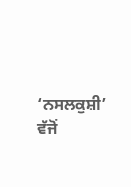‘ਨਸਲਕੁਸ਼ੀ’ ਵੱਜੋਂ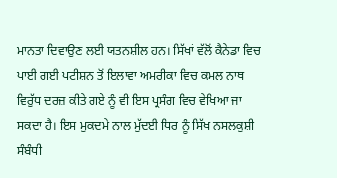ਮਾਨਤਾ ਦਿਵਾਉਣ ਲਈ ਯਤਨਸ਼ੀਲ ਹਨ। ਸਿੱਖਾਂ ਵੱਲੋਂ ਕੈਨੇਡਾ ਵਿਚ ਪਾਈ ਗਈ ਪਟੀਸ਼ਨ ਤੋਂ ਇਲਾਵਾ ਅਮਰੀਕਾ ਵਿਚ ਕਮਲ ਨਾਥ ਵਿਰੁੱਧ ਦਰਜ਼ ਕੀਤੇ ਗਏ ਨੂੰ ਵੀ ਇਸ ਪ੍ਰਸੰਗ ਵਿਚ ਵੇਖਿਆ ਜਾ ਸਕਦਾ ਹੈ। ਇਸ ਮੁਕਦਮੇ ਨਾਲ ਮੁੱਦਈ ਧਿਰ ਨੂੰ ਸਿੱਖ ਨਸਲਕੁਸ਼ੀ ਸੰਬੰਧੀ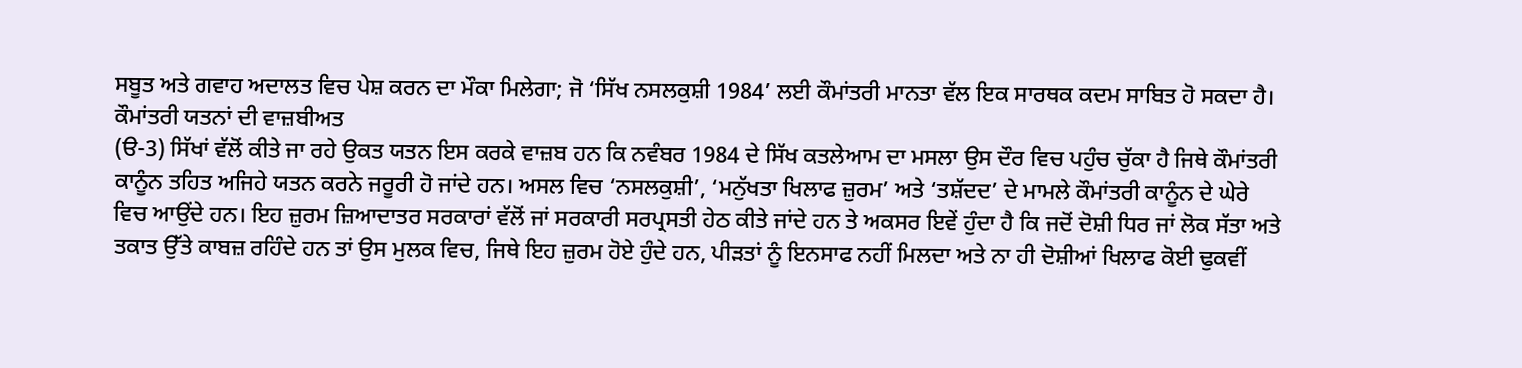ਸਬੂਤ ਅਤੇ ਗਵਾਹ ਅਦਾਲਤ ਵਿਚ ਪੇਸ਼ ਕਰਨ ਦਾ ਮੌਕਾ ਮਿਲੇਗਾ; ਜੋ ‘ਸਿੱਖ ਨਸਲਕੁਸ਼ੀ 1984’ ਲਈ ਕੌਮਾਂਤਰੀ ਮਾਨਤਾ ਵੱਲ ਇਕ ਸਾਰਥਕ ਕਦਮ ਸਾਬਿਤ ਹੋ ਸਕਦਾ ਹੈ।
ਕੌਮਾਂਤਰੀ ਯਤਨਾਂ ਦੀ ਵਾਜ਼ਬੀਅਤ
(ੳ-3) ਸਿੱਖਾਂ ਵੱਲੋਂ ਕੀਤੇ ਜਾ ਰਹੇ ਉਕਤ ਯਤਨ ਇਸ ਕਰਕੇ ਵਾਜ਼ਬ ਹਨ ਕਿ ਨਵੰਬਰ 1984 ਦੇ ਸਿੱਖ ਕਤਲੇਆਮ ਦਾ ਮਸਲਾ ਉਸ ਦੌਰ ਵਿਚ ਪਹੁੰਚ ਚੁੱਕਾ ਹੈ ਜਿਥੇ ਕੌਮਾਂਤਰੀ ਕਾਨੂੰਨ ਤਹਿਤ ਅਜਿਹੇ ਯਤਨ ਕਰਨੇ ਜਰੂਰੀ ਹੋ ਜਾਂਦੇ ਹਨ। ਅਸਲ ਵਿਚ ‘ਨਸਲਕੁਸ਼ੀ’, ‘ਮਨੁੱਖਤਾ ਖਿਲਾਫ ਜ਼ੁਰਮ’ ਅਤੇ ‘ਤਸ਼ੱਦਦ’ ਦੇ ਮਾਮਲੇ ਕੌਮਾਂਤਰੀ ਕਾਨੂੰਨ ਦੇ ਘੇਰੇ ਵਿਚ ਆਉਂਦੇ ਹਨ। ਇਹ ਜ਼ੁਰਮ ਜ਼ਿਆਦਾਤਰ ਸਰਕਾਰਾਂ ਵੱਲੋਂ ਜਾਂ ਸਰਕਾਰੀ ਸਰਪ੍ਰਸਤੀ ਹੇਠ ਕੀਤੇ ਜਾਂਦੇ ਹਨ ਤੇ ਅਕਸਰ ਇਵੇਂ ਹੁੰਦਾ ਹੈ ਕਿ ਜਦੋਂ ਦੋਸ਼ੀ ਧਿਰ ਜਾਂ ਲੋਕ ਸੱਤਾ ਅਤੇ ਤਕਾਤ ਉੱਤੇ ਕਾਬਜ਼ ਰਹਿੰਦੇ ਹਨ ਤਾਂ ਉਸ ਮੁਲਕ ਵਿਚ, ਜਿਥੇ ਇਹ ਜ਼ੁਰਮ ਹੋਏ ਹੁੰਦੇ ਹਨ, ਪੀੜਤਾਂ ਨੂੰ ਇਨਸਾਫ ਨਹੀਂ ਮਿਲਦਾ ਅਤੇ ਨਾ ਹੀ ਦੋਸ਼ੀਆਂ ਖਿਲਾਫ ਕੋਈ ਢੁਕਵੀਂ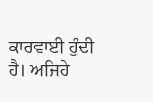ਕਾਰਵਾਈ ਹੁੰਦੀ ਹੈ। ਅਜਿਹੇ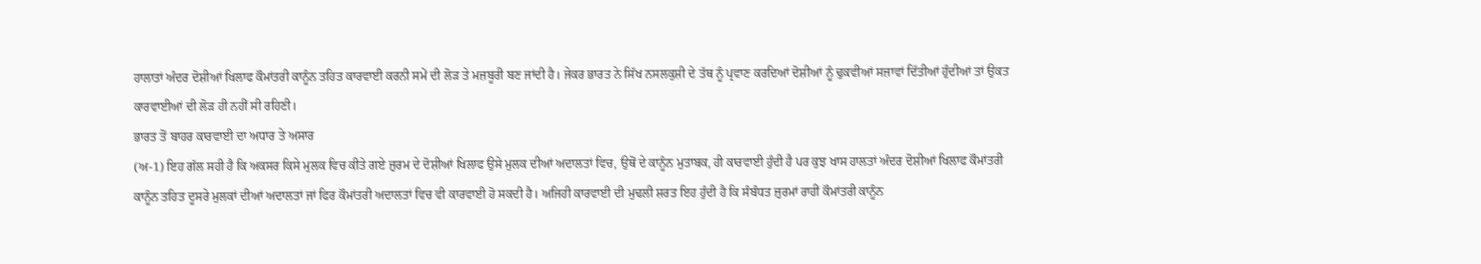ਹਾਲਾਤਾਂ ਅੰਦਰ ਦੋਸ਼ੀਆਂ ਖਿਲਾਫ ਕੌਮਾਂਤਰੀ ਕਾਨੂੰਨ ਤਹਿਤ ਕਾਰਵਾਈ ਕਰਨੀ ਸਮੇਂ ਦੀ ਲੋੜ ਤੇ ਮਜ਼ਬੂਰੀ ਬਣ ਜਾਂਦੀ ਹੈ। ਜੇਕਰ ਭਾਰਤ ਨੇ ਸਿੱਖ ਨਸਲਕੁਸ਼ੀ ਦੇ ਤੱਥ ਨੂੰ ਪ੍ਰਵਾਣ ਕਰਦਿਆਂ ਦੋਸ਼ੀਆਂ ਨੂੰ ਢੁਕਵੀਆਂ ਸਜ਼ਾਵਾਂ ਦਿੱਤੀਆਂ ਹੁੰਦੀਆਂ ਤਾਂ ਉਕਤ ਕਾਰਵਾਈਆਂ ਦੀ ਲੋੜ ਹੀ ਨਹੀਂ ਸੀ ਰਹਿਣੀ।
ਭਾਰਤ ਤੋਂ ਬਾਹਰ ਕਾਰਵਾਈ ਦਾ ਅਧਾਰ ਤੇ ਅਸਾਰ
(ਅ-1) ਇਹ ਗੱਲ ਸਹੀ ਹੈ ਕਿ ਅਕਸਰ ਕਿਸੇ ਮੁਲਕ ਵਿਚ ਕੀਤੇ ਗਏ ਜ਼ੁਰਮ ਦੇ ਦੋਸ਼ੀਆਂ ਖਿਲਾਫ ਉਸੇ ਮੁਲਕ ਦੀਆਂ ਅਦਾਲਤਾਂ ਵਿਚ, ਉਥੋਂ ਦੇ ਕਾਨੂੰਨ ਮੁਤਾਬਕ, ਹੀ ਕਾਰਵਾਈ ਹੁੰਦੀ ਹੈ ਪਰ ਕੁਝ ਖਾਸ ਹਾਲਤਾਂ ਅੰਦਰ ਦੋਸ਼ੀਆਂ ਖਿਲਾਫ ਕੌਮਾਂਤਰੀ ਕਾਨੂੰਨ ਤਹਿਤ ਦੂਸਰੇ ਮੁਲਕਾਂ ਦੀਆਂ ਅਦਾਲਤਾਂ ਜਾਂ ਫਿਰ ਕੌਮਾਂਤਰੀ ਅਦਾਲਤਾਂ ਵਿਚ ਵੀ ਕਾਰਵਾਈ ਹੋ ਸਕਦੀ ਹੈ। ਅਜਿਹੀ ਕਾਰਵਾਈ ਦੀ ਮੁਢਲੀ ਸ਼ਰਤ ਇਹ ਹੁੰਦੀ ਹੈ ਕਿ ਸੰਬੰਧਤ ਜ਼ੁਰਮਾਂ ਰਾਹੀਂ ਕੌਮਾਂਤਰੀ ਕਾਨੂੰਨ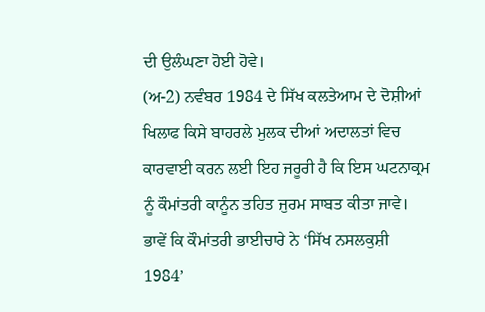ਦੀ ਉਲੰਘਣਾ ਹੋਈ ਹੋਵੇ।
(ਅ-2) ਨਵੰਬਰ 1984 ਦੇ ਸਿੱਖ ਕਲਤੇਆਮ ਦੇ ਦੋਸ਼ੀਆਂ ਖਿਲਾਫ ਕਿਸੇ ਬਾਹਰਲੇ ਮੁਲਕ ਦੀਆਂ ਅਦਾਲਤਾਂ ਵਿਚ ਕਾਰਵਾਈ ਕਰਨ ਲਈ ਇਹ ਜਰੂਰੀ ਹੈ ਕਿ ਇਸ ਘਟਨਾਕ੍ਰਮ ਨੂੰ ਕੌਮਾਂਤਰੀ ਕਾਨੂੰਨ ਤਹਿਤ ਜੁਰਮ ਸਾਬਤ ਕੀਤਾ ਜਾਵੇ। ਭਾਵੇਂ ਕਿ ਕੌਮਾਂਤਰੀ ਭਾਈਚਾਰੇ ਨੇ ‘ਸਿੱਖ ਨਸਲਕੁਸ਼ੀ 1984’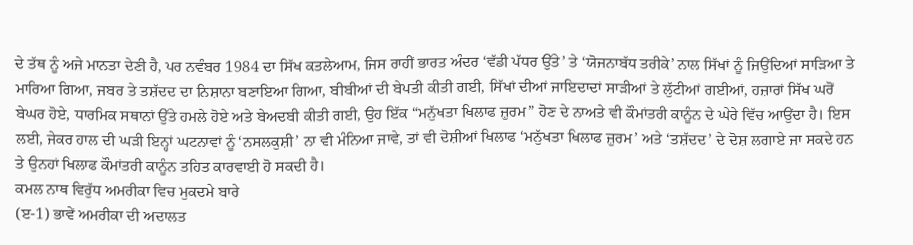ਦੇ ਤੱਥ ਨੂੰ ਅਜੇ ਮਾਨਤਾ ਦੇਣੀ ਹੈ, ਪਰ ਨਵੰਬਰ 1984 ਦਾ ਸਿੱਖ ਕਤਲੇਆਮ, ਜਿਸ ਰਾਹੀਂ ਭਾਰਤ ਅੰਦਰ ‘ਵੱਡੀ ਪੱਧਰ ਉੱਤੇ’ ਤੇ ‘ਯੋਜਨਾਬੱਧ ਤਰੀਕੇ’ ਨਾਲ ਸਿੱਖਾਂ ਨੂੰ ਜਿਉਂਦਿਆਂ ਸਾੜਿਆ ਤੇ ਮਾਰਿਆ ਗਿਆ, ਜਬਰ ਤੇ ਤਸ਼ੱਦਦ ਦਾ ਨਿਸ਼ਾਨਾ ਬਣਾਇਆ ਗਿਆ, ਬੀਬੀਆਂ ਦੀ ਬੇਪਤੀ ਕੀਤੀ ਗਈ, ਸਿੱਖਾਂ ਦੀਆਂ ਜਾਇਦਾਦਾਂ ਸਾੜੀਆਂ ਤੇ ਲੁੱਟੀਆਂ ਗਈਆਂ, ਹਜ਼ਾਰਾਂ ਸਿੱਖ ਘਰੋਂ ਬੇਘਰ ਹੋਏ, ਧਾਰਮਿਕ ਸਥਾਨਾਂ ਉੱਤੇ ਹਮਲੇ ਹੋਏ ਅਤੇ ਬੇਅਦਬੀ ਕੀਤੀ ਗਈ, ਉਹ ਇੱਕ “ਮਨੁੱਖਤਾ ਖਿਲਾਫ ਜ਼ੁਰਮ” ਹੋਣ ਦੇ ਨਾਅਤੇ ਵੀ ਕੌਮਾਂਤਰੀ ਕਾਨੂੰਨ ਦੇ ਘੇਰੇ ਵਿੱਚ ਆਉਂਦਾ ਹੈ। ਇਸ ਲਈ, ਜੇਕਰ ਹਾਲ ਦੀ ਘੜੀ ਇਨ੍ਹਾਂ ਘਟਨਾਵਾਂ ਨੂੰ ‘ਨਸਲਕੁਸ਼ੀ’ ਨਾ ਵੀ ਮੰਨਿਆ ਜਾਵੇ, ਤਾਂ ਵੀ ਦੋਸ਼ੀਆਂ ਖਿਲਾਫ ‘ਮਨੁੱਖਤਾ ਖਿਲਾਫ ਜ਼ੁਰਮ’ ਅਤੇ ‘ਤਸ਼ੱਦਦ’ ਦੇ ਦੋਸ਼ ਲਗਾਏ ਜਾ ਸਕਦੇ ਹਨ ਤੇ ਉਨਹਾਂ ਖਿਲਾਫ ਕੌਮਾਂਤਰੀ ਕਾਨੂੰਨ ਤਹਿਤ ਕਾਰਵਾਈ ਹੋ ਸਕਦੀ ਹੈ।
ਕਮਲ ਨਾਥ ਵਿਰੁੱਧ ਅਮਰੀਕਾ ਵਿਚ ਮੁਕਦਮੇ ਬਾਰੇ
(ੲ-1) ਭਾਵੇਂ ਅਮਰੀਕਾ ਦੀ ਅਦਾਲਤ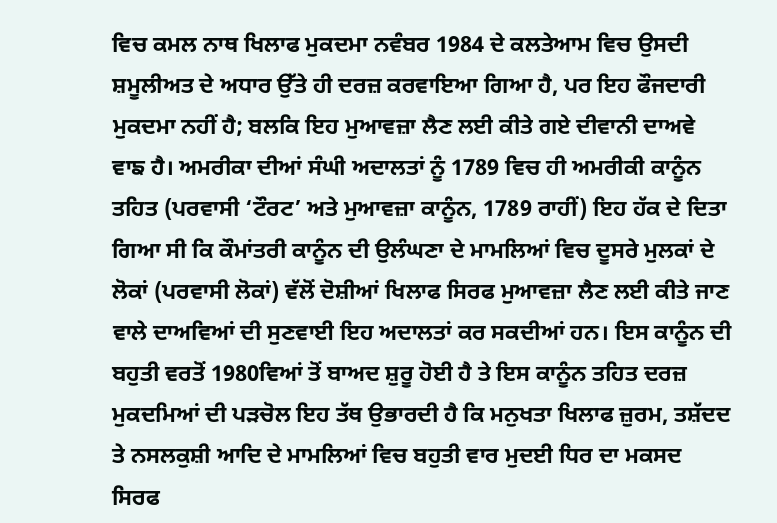ਵਿਚ ਕਮਲ ਨਾਥ ਖਿਲਾਫ ਮੁਕਦਮਾ ਨਵੰਬਰ 1984 ਦੇ ਕਲਤੇਆਮ ਵਿਚ ਉਸਦੀ ਸ਼ਮੂਲੀਅਤ ਦੇ ਅਧਾਰ ਉੱਤੇ ਹੀ ਦਰਜ਼ ਕਰਵਾਇਆ ਗਿਆ ਹੈ, ਪਰ ਇਹ ਫੌਜਦਾਰੀ ਮੁਕਦਮਾ ਨਹੀਂ ਹੈ; ਬਲਕਿ ਇਹ ਮੁਆਵਜ਼ਾ ਲੈਣ ਲਈ ਕੀਤੇ ਗਏ ਦੀਵਾਨੀ ਦਾਅਵੇ ਵਾਙ ਹੈ। ਅਮਰੀਕਾ ਦੀਆਂ ਸੰਘੀ ਅਦਾਲਤਾਂ ਨੂੰ 1789 ਵਿਚ ਹੀ ਅਮਰੀਕੀ ਕਾਨੂੰਨ ਤਹਿਤ (ਪਰਵਾਸੀ ‘ਟੌਰਟ’ ਅਤੇ ਮੁਆਵਜ਼ਾ ਕਾਨੂੰਨ, 1789 ਰਾਹੀਂ) ਇਹ ਹੱਕ ਦੇ ਦਿਤਾ ਗਿਆ ਸੀ ਕਿ ਕੌਮਾਂਤਰੀ ਕਾਨੂੰਨ ਦੀ ਉਲੰਘਣਾ ਦੇ ਮਾਮਲਿਆਂ ਵਿਚ ਦੂਸਰੇ ਮੁਲਕਾਂ ਦੇ ਲੋਕਾਂ (ਪਰਵਾਸੀ ਲੋਕਾਂ) ਵੱਲੋਂ ਦੋਸ਼ੀਆਂ ਖਿਲਾਫ ਸਿਰਫ ਮੁਆਵਜ਼ਾ ਲੈਣ ਲਈ ਕੀਤੇ ਜਾਣ ਵਾਲੇ ਦਾਅਵਿਆਂ ਦੀ ਸੁਣਵਾਈ ਇਹ ਅਦਾਲਤਾਂ ਕਰ ਸਕਦੀਆਂ ਹਨ। ਇਸ ਕਾਨੂੰਨ ਦੀ ਬਹੁਤੀ ਵਰਤੋਂ 1980ਵਿਆਂ ਤੋਂ ਬਾਅਦ ਸ਼ੁਰੂ ਹੋਈ ਹੈ ਤੇ ਇਸ ਕਾਨੂੰਨ ਤਹਿਤ ਦਰਜ਼ ਮੁਕਦਮਿਆਂ ਦੀ ਪੜਚੋਲ ਇਹ ਤੱਥ ਉਭਾਰਦੀ ਹੈ ਕਿ ਮਨੁਖਤਾ ਖਿਲਾਫ ਜ਼ੁਰਮ, ਤਸ਼ੱਦਦ ਤੇ ਨਸਲਕੁਸ਼ੀ ਆਦਿ ਦੇ ਮਾਮਲਿਆਂ ਵਿਚ ਬਹੁਤੀ ਵਾਰ ਮੁਦਈ ਧਿਰ ਦਾ ਮਕਸਦ ਸਿਰਫ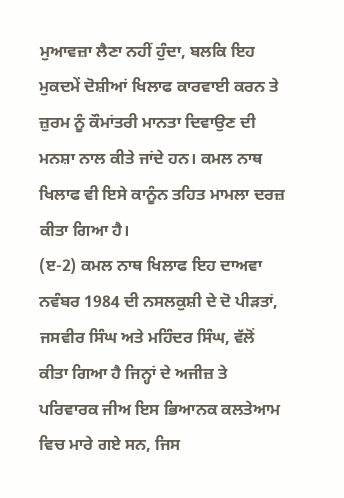ਮੁਆਵਜ਼ਾ ਲੈਣਾ ਨਹੀਂ ਹੁੰਦਾ, ਬਲਕਿ ਇਹ ਮੁਕਦਮੇਂ ਦੋਸ਼ੀਆਂ ਖਿਲਾਫ ਕਾਰਵਾਈ ਕਰਨ ਤੇ ਜ਼ੁਰਮ ਨੂੰ ਕੌਮਾਂਤਰੀ ਮਾਨਤਾ ਦਿਵਾਉਣ ਦੀ ਮਨਸ਼ਾ ਨਾਲ ਕੀਤੇ ਜਾਂਦੇ ਹਨ। ਕਮਲ ਨਾਥ ਖਿਲਾਫ ਵੀ ਇਸੇ ਕਾਨੂੰਨ ਤਹਿਤ ਮਾਮਲਾ ਦਰਜ਼ ਕੀਤਾ ਗਿਆ ਹੈ।
(ੲ-2) ਕਮਲ ਨਾਥ ਖਿਲਾਫ ਇਹ ਦਾਅਵਾ ਨਵੰਬਰ 1984 ਦੀ ਨਸਲਕੁਸ਼ੀ ਦੇ ਦੋ ਪੀੜਤਾਂ, ਜਸਵੀਰ ਸਿੰਘ ਅਤੇ ਮਹਿੰਦਰ ਸਿੰਘ, ਵੱਲੋਂ ਕੀਤਾ ਗਿਆ ਹੈ ਜਿਨ੍ਹਾਂ ਦੇ ਅਜੀਜ਼ ਤੇ ਪਰਿਵਾਰਕ ਜੀਅ ਇਸ ਭਿਆਨਕ ਕਲਤੇਆਮ ਵਿਚ ਮਾਰੇ ਗਏ ਸਨ, ਜਿਸ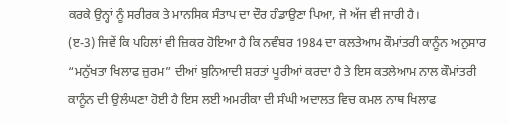ਕਰਕੇ ਉਨ੍ਹਾਂ ਨੂੰ ਸਰੀਰਕ ਤੇ ਮਾਨਸਿਕ ਸੰਤਾਪ ਦਾ ਦੌਰ ਹੰਡਾਉਣਾ ਪਿਆ, ਜੋ ਅੱਜ ਵੀ ਜਾਰੀ ਹੈ।
(ੲ-3) ਜਿਵੇਂ ਕਿ ਪਹਿਲਾਂ ਵੀ ਜ਼ਿਕਰ ਹੋਇਆ ਹੈ ਕਿ ਨਵੰਬਰ 1984 ਦਾ ਕਲਤੇਆਮ ਕੌਮਾਂਤਰੀ ਕਾਨੂੰਨ ਅਨੁਸਾਰ “ਮਨੁੱਖਤਾ ਖਿਲਾਫ ਜ਼ੁਰਮ” ਦੀਆਂ ਬੁਨਿਆਦੀ ਸ਼ਰਤਾਂ ਪੂਰੀਆਂ ਕਰਦਾ ਹੈ ਤੇ ਇਸ ਕਤਲੇਆਮ ਨਾਲ ਕੌਮਾਂਤਰੀ ਕਾਨੂੰਨ ਦੀ ਉਲੰਘਣਾ ਹੋਈ ਹੈ ਇਸ ਲਈ ਅਮਰੀਕਾ ਦੀ ਸੰਘੀ ਅਦਾਲਤ ਵਿਚ ਕਮਲ ਨਾਥ ਖਿਲਾਫ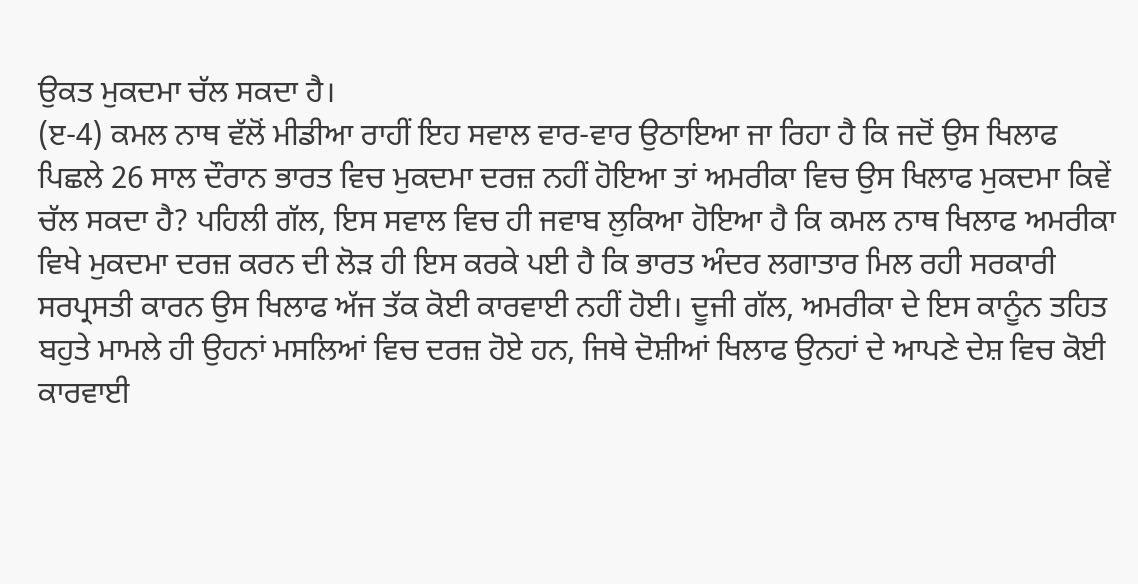ਉਕਤ ਮੁਕਦਮਾ ਚੱਲ ਸਕਦਾ ਹੈ।
(ੲ-4) ਕਮਲ ਨਾਥ ਵੱਲੋਂ ਮੀਡੀਆ ਰਾਹੀਂ ਇਹ ਸਵਾਲ ਵਾਰ-ਵਾਰ ਉਠਾਇਆ ਜਾ ਰਿਹਾ ਹੈ ਕਿ ਜਦੋਂ ਉਸ ਖਿਲਾਫ ਪਿਛਲੇ 26 ਸਾਲ ਦੌਰਾਨ ਭਾਰਤ ਵਿਚ ਮੁਕਦਮਾ ਦਰਜ਼ ਨਹੀਂ ਹੋਇਆ ਤਾਂ ਅਮਰੀਕਾ ਵਿਚ ਉਸ ਖਿਲਾਫ ਮੁਕਦਮਾ ਕਿਵੇਂ ਚੱਲ ਸਕਦਾ ਹੈ? ਪਹਿਲੀ ਗੱਲ, ਇਸ ਸਵਾਲ ਵਿਚ ਹੀ ਜਵਾਬ ਲੁਕਿਆ ਹੋਇਆ ਹੈ ਕਿ ਕਮਲ ਨਾਥ ਖਿਲਾਫ ਅਮਰੀਕਾ ਵਿਖੇ ਮੁਕਦਮਾ ਦਰਜ਼ ਕਰਨ ਦੀ ਲੋੜ ਹੀ ਇਸ ਕਰਕੇ ਪਈ ਹੈ ਕਿ ਭਾਰਤ ਅੰਦਰ ਲਗਾਤਾਰ ਮਿਲ ਰਹੀ ਸਰਕਾਰੀ ਸਰਪ੍ਰਸਤੀ ਕਾਰਨ ਉਸ ਖਿਲਾਫ ਅੱਜ ਤੱਕ ਕੋਈ ਕਾਰਵਾਈ ਨਹੀਂ ਹੋਈ। ਦੂਜੀ ਗੱਲ, ਅਮਰੀਕਾ ਦੇ ਇਸ ਕਾਨੂੰਨ ਤਹਿਤ ਬਹੁਤੇ ਮਾਮਲੇ ਹੀ ਉਹਨਾਂ ਮਸਲਿਆਂ ਵਿਚ ਦਰਜ਼ ਹੋਏ ਹਨ, ਜਿਥੇ ਦੋਸ਼ੀਆਂ ਖਿਲਾਫ ਉਨਹਾਂ ਦੇ ਆਪਣੇ ਦੇਸ਼ ਵਿਚ ਕੋਈ ਕਾਰਵਾਈ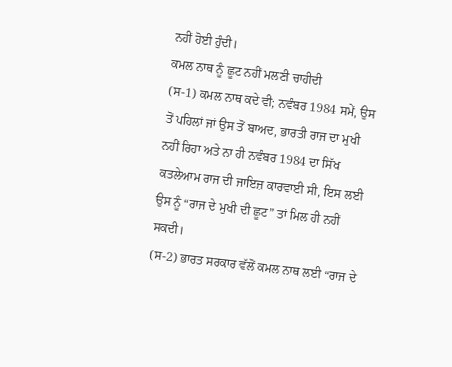ਨਹੀਂ ਹੋਈ ਹੁੰਦੀ।
ਕਮਲ ਨਾਥ ਨੂੰ ਛੂਟ ਨਹੀਂ ਮਲਣੀ ਚਾਹੀਦੀ
(ਸ-1) ਕਮਲ ਨਾਥ ਕਦੇ ਵੀ; ਨਵੰਬਰ 1984 ਸਮੇਂ, ਉਸ ਤੋਂ ਪਹਿਲਾਂ ਜਾਂ ਉਸ ਤੋਂ ਬਾਅਦ, ਭਾਰਤੀ ਰਾਜ ਦਾ ਮੁਖੀ ਨਹੀਂ ਰਿਹਾ ਅਤੇ ਨਾ ਹੀ ਨਵੰਬਰ 1984 ਦਾ ਸਿੱਖ ਕਤਲੇਆਮ ਰਾਜ ਦੀ ਜਾਇਜ਼ ਕਾਰਵਾਈ ਸੀ, ਇਸ ਲਈ ਉਸ ਨੂੰ “ਰਾਜ ਦੇ ਮੁਖੀ ਦੀ ਛੂਟ” ਤਾਂ ਮਿਲ ਹੀ ਨਹੀਂ ਸਕਦੀ।
(ਸ-2) ਭਾਰਤ ਸਰਕਾਰ ਵੱਲੋਂ ਕਮਲ ਨਾਥ ਲਈ “ਰਾਜ ਦੇ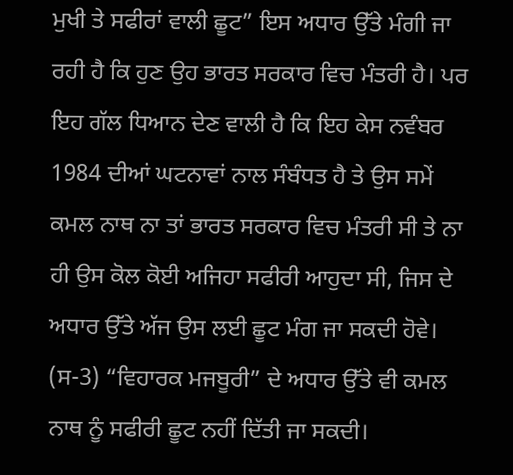ਮੁਖੀ ਤੇ ਸਫੀਰਾਂ ਵਾਲੀ ਛੂਟ” ਇਸ ਅਧਾਰ ਉੱਤੇ ਮੰਗੀ ਜਾ ਰਹੀ ਹੈ ਕਿ ਹੁਣ ਉਹ ਭਾਰਤ ਸਰਕਾਰ ਵਿਚ ਮੰਤਰੀ ਹੈ। ਪਰ ਇਹ ਗੱਲ ਧਿਆਨ ਦੇਣ ਵਾਲੀ ਹੈ ਕਿ ਇਹ ਕੇਸ ਨਵੰਬਰ 1984 ਦੀਆਂ ਘਟਨਾਵਾਂ ਨਾਲ ਸੰਬੰਧਤ ਹੈ ਤੇ ਉਸ ਸਮੇਂ ਕਮਲ ਨਾਥ ਨਾ ਤਾਂ ਭਾਰਤ ਸਰਕਾਰ ਵਿਚ ਮੰਤਰੀ ਸੀ ਤੇ ਨਾ ਹੀ ਉਸ ਕੋਲ ਕੋਈ ਅਜਿਹਾ ਸਫੀਰੀ ਆਹੁਦਾ ਸੀ, ਜਿਸ ਦੇ ਅਧਾਰ ਉੱਤੇ ਅੱਜ ਉਸ ਲਈ ਛੂਟ ਮੰਗ ਜਾ ਸਕਦੀ ਹੋਵੇ।
(ਸ-3) “ਵਿਹਾਰਕ ਮਜਬੂਰੀ” ਦੇ ਅਧਾਰ ਉੱਤੇ ਵੀ ਕਮਲ ਨਾਥ ਨੂੰ ਸਫੀਰੀ ਛੂਟ ਨਹੀਂ ਦਿੱਤੀ ਜਾ ਸਕਦੀ।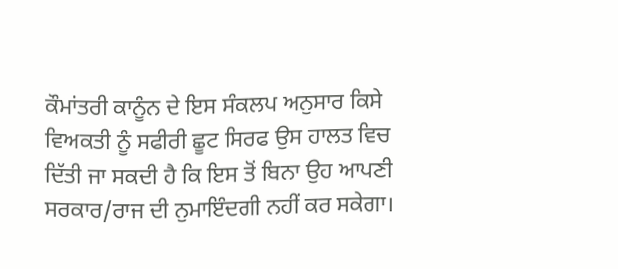ਕੌਮਾਂਤਰੀ ਕਾਨੂੰਨ ਦੇ ਇਸ ਸੰਕਲਪ ਅਨੁਸਾਰ ਕਿਸੇ ਵਿਅਕਤੀ ਨੂੰ ਸਫੀਰੀ ਛੂਟ ਸਿਰਫ ਉਸ ਹਾਲਤ ਵਿਚ ਦਿੱਤੀ ਜਾ ਸਕਦੀ ਹੈ ਕਿ ਇਸ ਤੋਂ ਬਿਨਾ ਉਹ ਆਪਣੀ ਸਰਕਾਰ/ਰਾਜ ਦੀ ਨੁਮਾਇੰਦਗੀ ਨਹੀਂ ਕਰ ਸਕੇਗਾ।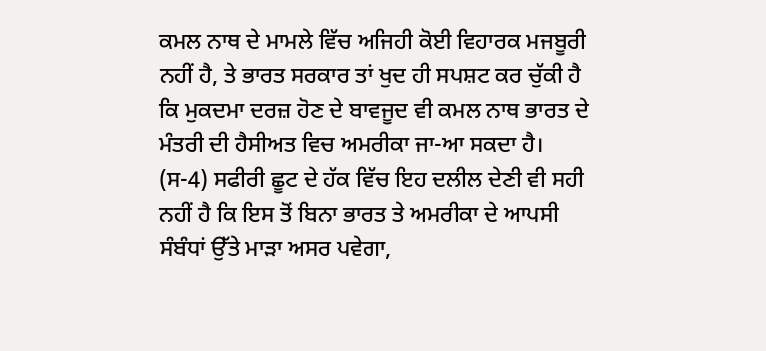ਕਮਲ ਨਾਥ ਦੇ ਮਾਮਲੇ ਵਿੱਚ ਅਜਿਹੀ ਕੋਈ ਵਿਹਾਰਕ ਮਜਬੂਰੀ ਨਹੀਂ ਹੈ, ਤੇ ਭਾਰਤ ਸਰਕਾਰ ਤਾਂ ਖੁਦ ਹੀ ਸਪਸ਼ਟ ਕਰ ਚੁੱਕੀ ਹੈ ਕਿ ਮੁਕਦਮਾ ਦਰਜ਼ ਹੋਣ ਦੇ ਬਾਵਜੂਦ ਵੀ ਕਮਲ ਨਾਥ ਭਾਰਤ ਦੇ ਮੰਤਰੀ ਦੀ ਹੈਸੀਅਤ ਵਿਚ ਅਮਰੀਕਾ ਜਾ-ਆ ਸਕਦਾ ਹੈ।
(ਸ-4) ਸਫੀਰੀ ਛੂਟ ਦੇ ਹੱਕ ਵਿੱਚ ਇਹ ਦਲੀਲ ਦੇਣੀ ਵੀ ਸਹੀ ਨਹੀਂ ਹੈ ਕਿ ਇਸ ਤੋਂ ਬਿਨਾ ਭਾਰਤ ਤੇ ਅਮਰੀਕਾ ਦੇ ਆਪਸੀ ਸੰਬੰਧਾਂ ਉੱਤੇ ਮਾੜਾ ਅਸਰ ਪਵੇਗਾ,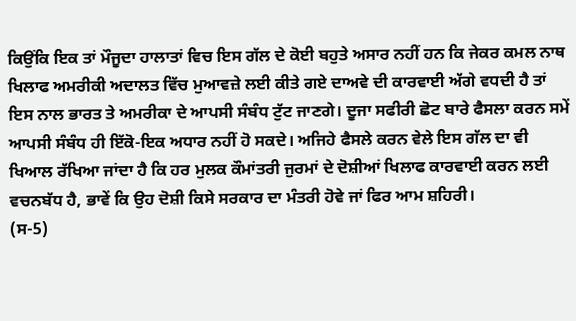ਕਿਉਂਕਿ ਇਕ ਤਾਂ ਮੌਜੂਦਾ ਹਾਲਾਤਾਂ ਵਿਚ ਇਸ ਗੱਲ ਦੇ ਕੋਈ ਬਹੁਤੇ ਅਸਾਰ ਨਹੀਂ ਹਨ ਕਿ ਜੇਕਰ ਕਮਲ ਨਾਥ ਖਿਲਾਫ ਅਮਰੀਕੀ ਅਦਾਲਤ ਵਿੱਚ ਮੁਆਵਜ਼ੇ ਲਈ ਕੀਤੇ ਗਏ ਦਾਅਵੇ ਦੀ ਕਾਰਵਾਈ ਅੱਗੇ ਵਧਦੀ ਹੈ ਤਾਂ ਇਸ ਨਾਲ ਭਾਰਤ ਤੇ ਅਮਰੀਕਾ ਦੇ ਆਪਸੀ ਸੰਬੰਧ ਟੁੱਟ ਜਾਣਗੇ। ਦੂਜਾ ਸਫੀਰੀ ਛੋਟ ਬਾਰੇ ਫੈਸਲਾ ਕਰਨ ਸਮੇਂ ਆਪਸੀ ਸੰਬੰਧ ਹੀ ਇੱਕੋ-ਇਕ ਅਧਾਰ ਨਹੀਂ ਹੋ ਸਕਦੇ। ਅਜਿਹੇ ਫੈਸਲੇ ਕਰਨ ਵੇਲੇ ਇਸ ਗੱਲ ਦਾ ਵੀ ਖਿਆਲ ਰੱਖਿਆ ਜਾਂਦਾ ਹੈ ਕਿ ਹਰ ਮੁਲਕ ਕੌਮਾਂਤਰੀ ਜੁਰਮਾਂ ਦੇ ਦੋਸ਼ੀਆਂ ਖਿਲਾਫ ਕਾਰਵਾਈ ਕਰਨ ਲਈ ਵਚਨਬੱਧ ਹੈ, ਭਾਵੇਂ ਕਿ ਉਹ ਦੋਸ਼ੀ ਕਿਸੇ ਸਰਕਾਰ ਦਾ ਮੰਤਰੀ ਹੋਵੇ ਜਾਂ ਫਿਰ ਆਮ ਸ਼ਹਿਰੀ।
(ਸ-5)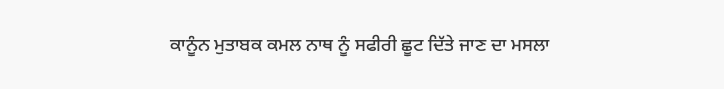ਕਾਨੂੰਨ ਮੁਤਾਬਕ ਕਮਲ ਨਾਥ ਨੂੰ ਸਫੀਰੀ ਛੂਟ ਦਿੱਤੇ ਜਾਣ ਦਾ ਮਸਲਾ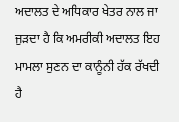ਅਦਾਲਤ ਦੇ ਅਧਿਕਾਰ ਖੇਤਰ ਨਾਲ ਜਾ ਜੁੜਦਾ ਹੈ ਕਿ ਅਮਰੀਕੀ ਅਦਾਲਤ ਇਹ ਮਾਮਲਾ ਸੁਣਨ ਦਾ ਕਾਨੂੰਨੀ ਹੱਕ ਰੱਖਦੀ ਹੈ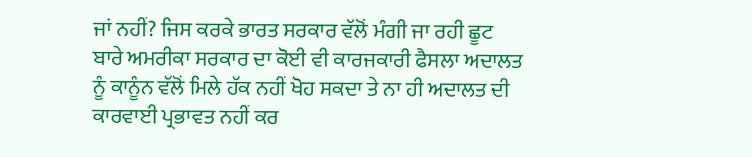ਜਾਂ ਨਹੀਂ? ਜਿਸ ਕਰਕੇ ਭਾਰਤ ਸਰਕਾਰ ਵੱਲੋਂ ਮੰਗੀ ਜਾ ਰਹੀ ਛੂਟ ਬਾਰੇ ਅਮਰੀਕਾ ਸਰਕਾਰ ਦਾ ਕੋਈ ਵੀ ਕਾਰਜਕਾਰੀ ਫੈਸਲਾ ਅਦਾਲਤ ਨੂੰ ਕਾਨੂੰਨ ਵੱਲੋਂ ਮਿਲੇ ਹੱਕ ਨਹੀਂ ਖੋਹ ਸਕਦਾ ਤੇ ਨਾ ਹੀ ਅਦਾਲਤ ਦੀ ਕਾਰਵਾਈ ਪ੍ਰਭਾਵਤ ਨਹੀਂ ਕਰ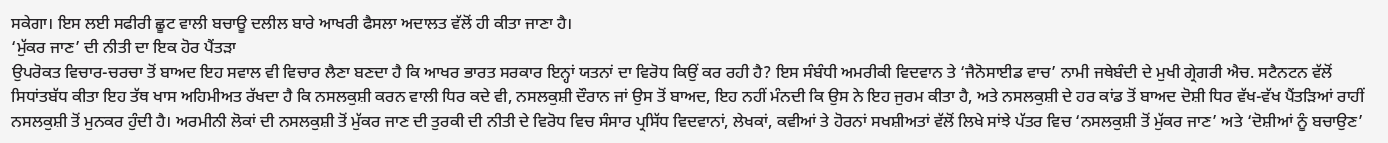ਸਕੇਗਾ। ਇਸ ਲਈ ਸਫੀਰੀ ਛੂਟ ਵਾਲੀ ਬਚਾਊ ਦਲੀਲ ਬਾਰੇ ਆਖਰੀ ਫੈਸਲਾ ਅਦਾਲਤ ਵੱਲੋਂ ਹੀ ਕੀਤਾ ਜਾਣਾ ਹੈ।
‘ਮੁੱਕਰ ਜਾਣ’ ਦੀ ਨੀਤੀ ਦਾ ਇਕ ਹੋਰ ਪੈਂਤੜਾ
ਉਪਰੋਕਤ ਵਿਚਾਰ-ਚਰਚਾ ਤੋਂ ਬਾਅਦ ਇਹ ਸਵਾਲ ਵੀ ਵਿਚਾਰ ਲੈਣਾ ਬਣਦਾ ਹੈ ਕਿ ਆਖਰ ਭਾਰਤ ਸਰਕਾਰ ਇਨ੍ਹਾਂ ਯਤਨਾਂ ਦਾ ਵਿਰੋਧ ਕਿਉਂ ਕਰ ਰਹੀ ਹੈ? ਇਸ ਸੰਬੰਧੀ ਅਮਰੀਕੀ ਵਿਦਵਾਨ ਤੇ ‘ਜੈਨੋਸਾਈਡ ਵਾਚ’ ਨਾਮੀ ਜਥੇਬੰਦੀ ਦੇ ਮੁਖੀ ਗ੍ਰੇਗਰੀ ਐਚ. ਸਟੈਨਟਨ ਵੱਲੋਂ ਸਿਧਾਂਤਬੱਧ ਕੀਤਾ ਇਹ ਤੱਥ ਖਾਸ ਅਹਿਮੀਅਤ ਰੱਖਦਾ ਹੈ ਕਿ ਨਸਲਕੁਸ਼ੀ ਕਰਨ ਵਾਲੀ ਧਿਰ ਕਦੇ ਵੀ, ਨਸਲਕੁਸ਼ੀ ਦੌਰਾਨ ਜਾਂ ਉਸ ਤੋਂ ਬਾਅਦ, ਇਹ ਨਹੀਂ ਮੰਨਦੀ ਕਿ ਉਸ ਨੇ ਇਹ ਜੁਰਮ ਕੀਤਾ ਹੈ, ਅਤੇ ਨਸਲਕੁਸ਼ੀ ਦੇ ਹਰ ਕਾਂਡ ਤੋਂ ਬਾਅਦ ਦੋਸ਼ੀ ਧਿਰ ਵੱਖ-ਵੱਖ ਪੈਂਤੜਿਆਂ ਰਾਹੀਂ ਨਸਲਕੁਸ਼ੀ ਤੋਂ ਮੁਨਕਰ ਹੁੰਦੀ ਹੈ। ਅਰਮੀਨੀ ਲੋਕਾਂ ਦੀ ਨਸਲਕੁਸ਼ੀ ਤੋਂ ਮੁੱਕਰ ਜਾਣ ਦੀ ਤੁਰਕੀ ਦੀ ਨੀਤੀ ਦੇ ਵਿਰੋਧ ਵਿਚ ਸੰਸਾਰ ਪ੍ਰਸਿੱਧ ਵਿਦਵਾਨਾਂ, ਲੇਖਕਾਂ, ਕਵੀਆਂ ਤੇ ਹੋਰਨਾਂ ਸਖਸ਼ੀਅਤਾਂ ਵੱਲੋਂ ਲਿਖੇ ਸਾਂਝੇ ਪੱਤਰ ਵਿਚ ‘ਨਸਲਕੁਸ਼ੀ ਤੋਂ ਮੁੱਕਰ ਜਾਣ’ ਅਤੇ ‘ਦੋਸ਼ੀਆਂ ਨੂੰ ਬਚਾਉਣ’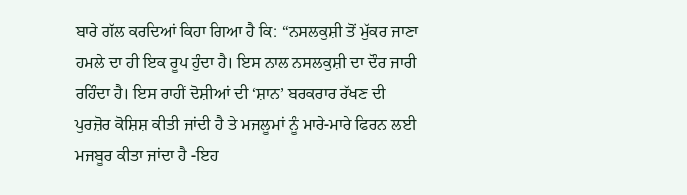ਬਾਰੇ ਗੱਲ ਕਰਦਿਆਂ ਕਿਹਾ ਗਿਆ ਹੈ ਕਿ: “ਨਸਲਕੁਸ਼ੀ ਤੋਂ ਮੁੱਕਰ ਜਾਣਾ ਹਮਲੇ ਦਾ ਹੀ ਇਕ ਰੂਪ ਹੁੰਦਾ ਹੈ। ਇਸ ਨਾਲ ਨਸਲਕੁਸ਼ੀ ਦਾ ਦੌਰ ਜਾਰੀ ਰਹਿੰਦਾ ਹੈ। ਇਸ ਰਾਹੀਂ ਦੋਸ਼ੀਆਂ ਦੀ ‘ਸ਼ਾਨ’ ਬਰਕਰਾਰ ਰੱਖਣ ਦੀ ਪੁਰਜ਼ੋਰ ਕੋਸ਼ਿਸ਼ ਕੀਤੀ ਜਾਂਦੀ ਹੈ ਤੇ ਮਜਲੂਮਾਂ ਨੂੰ ਮਾਰੇ-ਮਾਰੇ ਫਿਰਨ ਲਈ ਮਜਬੂਰ ਕੀਤਾ ਜਾਂਦਾ ਹੈ -ਇਹ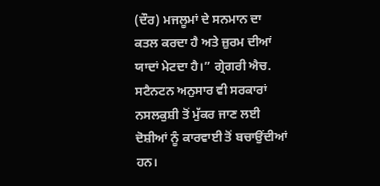(ਦੌਰ) ਮਜਲੂਮਾਂ ਦੇ ਸਨਮਾਨ ਦਾ ਕਤਲ ਕਰਦਾ ਹੈ ਅਤੇ ਜ਼ੁਰਮ ਦੀਆਂ ਯਾਦਾਂ ਮੇਟਦਾ ਹੈ।” ਗ੍ਰੇਗਰੀ ਐਚ. ਸਟੈਨਟਨ ਅਨੁਸਾਰ ਵੀ ਸਰਕਾਰਾਂ ਨਸਲਕੁਸ਼ੀ ਤੋਂ ਮੁੱਕਰ ਜਾਣ ਲਈ ਦੋਸ਼ੀਆਂ ਨੂੰ ਕਾਰਵਾਈ ਤੋਂ ਬਚਾਉਂਦੀਆਂ ਹਨ।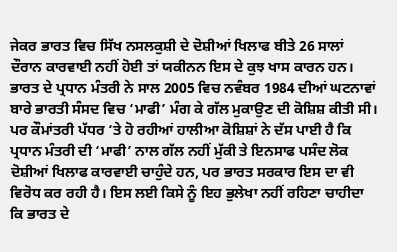ਜੇਕਰ ਭਾਰਤ ਵਿਚ ਸਿੱਖ ਨਸਲਕੁਸ਼ੀ ਦੇ ਦੋਸ਼ੀਆਂ ਖਿਲਾਫ ਬੀਤੇ 26 ਸਾਲਾਂ ਦੌਰਾਨ ਕਾਰਵਾਈ ਨਹੀਂ ਹੋਈ ਤਾਂ ਯਕੀਨਨ ਇਸ ਦੇ ਕੁਝ ਖਾਸ ਕਾਰਨ ਹਨ। ਭਾਰਤ ਦੇ ਪ੍ਰਧਾਨ ਮੰਤਰੀ ਨੇ ਸਾਲ 2005 ਵਿਚ ਨਵੰਬਰ 1984 ਦੀਆਂ ਘਟਨਾਵਾਂ ਬਾਰੇ ਭਾਰਤੀ ਸੰਸਦ ਵਿਚ ‘ਮਾਫੀ’ ਮੰਗ ਕੇ ਗੱਲ ਮੁਕਾਉਣ ਦੀ ਕੋਸ਼ਿਸ਼ ਕੀਤੀ ਸੀ। ਪਰ ਕੌਮਾਂਤਰੀ ਪੱਧਰ ‘ਤੇ ਹੋ ਰਹੀਆਂ ਹਾਲੀਆ ਕੋਸ਼ਿਸ਼ਾਂ ਨੇ ਦੱਸ ਪਾਈ ਹੈ ਕਿ ਪ੍ਰਧਾਨ ਮੰਤਰੀ ਦੀ ‘ਮਾਫੀ’ ਨਾਲ ਗੱਲ ਨਹੀਂ ਮੁੱਕੀ ਤੇ ਇਨਸਾਫ ਪਸੰਦ ਲੋਕ ਦੋਸ਼ੀਆਂ ਖਿਲਾਫ ਕਾਰਵਾਈ ਚਾਹੁੰਦੇ ਹਨ, ਪਰ ਭਾਰਤ ਸਰਕਾਰ ਇਸ ਦਾ ਵੀ ਵਿਰੋਧ ਕਰ ਰਹੀ ਹੈ। ਇਸ ਲਈ ਕਿਸੇ ਨੂੰ ਇਹ ਭੁਲੇਖਾ ਨਹੀਂ ਰਹਿਣਾ ਚਾਹੀਦਾ ਕਿ ਭਾਰਤ ਦੇ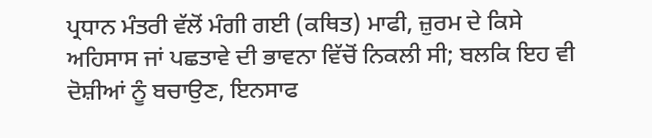ਪ੍ਰਧਾਨ ਮੰਤਰੀ ਵੱਲੋਂ ਮੰਗੀ ਗਈ (ਕਥਿਤ) ਮਾਫੀ, ਜ਼ੁਰਮ ਦੇ ਕਿਸੇ ਅਹਿਸਾਸ ਜਾਂ ਪਛਤਾਵੇ ਦੀ ਭਾਵਨਾ ਵਿੱਚੋਂ ਨਿਕਲੀ ਸੀ; ਬਲਕਿ ਇਹ ਵੀ ਦੋਸ਼ੀਆਂ ਨੂੰ ਬਚਾਉਣ, ਇਨਸਾਫ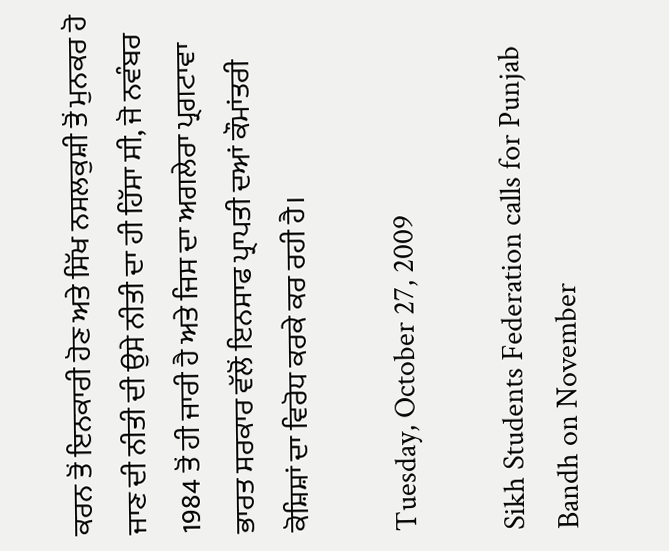ਕਰਨ ਤੋਂ ਇਨਕਾਰੀ ਹੋਣ ਅਤੇ ਸਿੱਖ ਨਸਲਕੁਸ਼ੀ ਤੋਂ ਮੁਨਕਰ ਹੋ ਜਾਣ ਦੀ ਨੀਤੀ ਦੀ ਉਸੇ ਨੀਤੀ ਦਾ ਹੀ ਹਿੱਸਾ ਸੀ, ਜੋ ਨਵੰਬਰ 1984 ਤੋਂ ਹੀ ਜਾਰੀ ਹੈ ਅਤੇ ਜਿਸ ਦਾ ਅਗਲੇਰਾ ਪ੍ਰਗਟਾਵਾ ਭਾਰਤ ਸਰਕਾਰ ਵੱਲੋਂ ਇਨਸਾਫ ਪ੍ਰਾਪਤੀ ਦਆਂ ਕੌਮਾਂਤਰੀ ਕੋਸ਼ਿਸ਼ਾਂ ਦਾ ਵਿਰੋਧ ਕਰਕੇ ਕਰ ਰਹੀ ਹੈ।

Tuesday, October 27, 2009

Sikh Students Federation calls for Punjab Bandh on November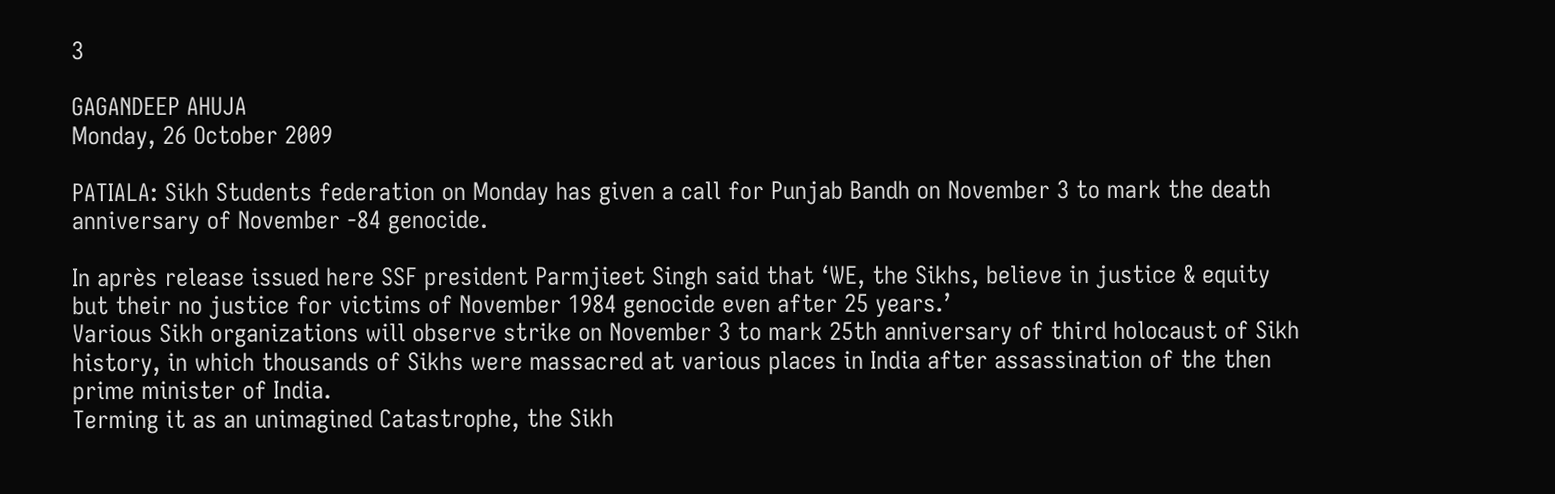3

GAGANDEEP AHUJA
Monday, 26 October 2009

PATIALA: Sikh Students federation on Monday has given a call for Punjab Bandh on November 3 to mark the death anniversary of November -84 genocide.

In après release issued here SSF president Parmjieet Singh said that ‘WE, the Sikhs, believe in justice & equity but their no justice for victims of November 1984 genocide even after 25 years.’
Various Sikh organizations will observe strike on November 3 to mark 25th anniversary of third holocaust of Sikh history, in which thousands of Sikhs were massacred at various places in India after assassination of the then prime minister of India.
Terming it as an unimagined Catastrophe, the Sikh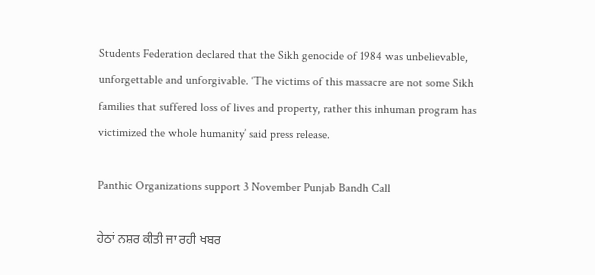Students Federation declared that the Sikh genocide of 1984 was unbelievable, unforgettable and unforgivable. ‘The victims of this massacre are not some Sikh families that suffered loss of lives and property, rather this inhuman program has victimized the whole humanity’ said press release.

Panthic Organizations support 3 November Punjab Bandh Call

ਹੇਠਾਂ ਨਸ਼ਰ ਕੀਤੀ ਜਾ ਰਹੀ ਖਬਰ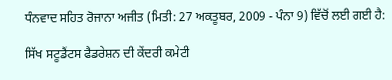ਧੰਨਵਾਦ ਸਹਿਤ ਰੋਜਾਨਾ ਅਜੀਤ (ਮਿਤੀ: 27 ਅਕਤੂਬਰ, 2009 - ਪੰਨਾ 9) ਵਿੱਚੋਂ ਲਈ ਗਈ ਹੈ:

ਸਿੱਖ ਸਟੂਡੈਂਟਸ ਫੈਡਰੇਸ਼ਨ ਦੀ ਕੇਂਦਰੀ ਕਮੇਟੀ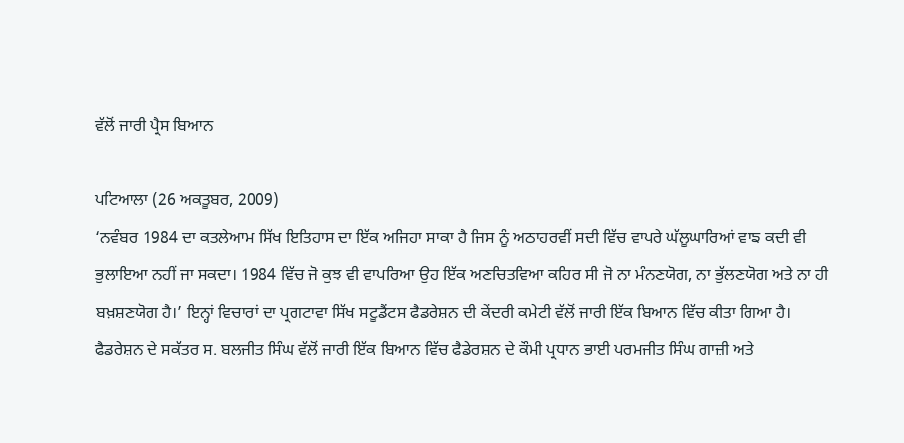ਵੱਲੋਂ ਜਾਰੀ ਪ੍ਰੈਸ ਬਿਆਨ

ਪਟਿਆਲਾ (26 ਅਕਤੂਬਰ, 2009)
‘ਨਵੰਬਰ 1984 ਦਾ ਕਤਲੇਆਮ ਸਿੱਖ ਇਤਿਹਾਸ ਦਾ ਇੱਕ ਅਜਿਹਾ ਸਾਕਾ ਹੈ ਜਿਸ ਨੂੰ ਅਠਾਹਰਵੀਂ ਸਦੀ ਵਿੱਚ ਵਾਪਰੇ ਘੱਲੂਘਾਰਿਆਂ ਵਾਙ ਕਦੀ ਵੀ ਭੁਲਾਇਆ ਨਹੀਂ ਜਾ ਸਕਦਾ। 1984 ਵਿੱਚ ਜੋ ਕੁਝ ਵੀ ਵਾਪਰਿਆ ਉਹ ਇੱਕ ਅਣਚਿਤਵਿਆ ਕਹਿਰ ਸੀ ਜੋ ਨਾ ਮੰਨਣਯੋਗ, ਨਾ ਭੁੱਲਣਯੋਗ ਅਤੇ ਨਾ ਹੀ ਬਖ਼ਸ਼ਣਯੋਗ ਹੈ।’ ਇਨ੍ਹਾਂ ਵਿਚਾਰਾਂ ਦਾ ਪ੍ਰਗਟਾਵਾ ਸਿੱਖ ਸਟੂਡੈਂਟਸ ਫੈਡਰੇਸ਼ਨ ਦੀ ਕੇਂਦਰੀ ਕਮੇਟੀ ਵੱਲੋਂ ਜਾਰੀ ਇੱਕ ਬਿਆਨ ਵਿੱਚ ਕੀਤਾ ਗਿਆ ਹੈ। ਫੈਡਰੇਸ਼ਨ ਦੇ ਸਕੱਤਰ ਸ. ਬਲਜੀਤ ਸਿੰਘ ਵੱਲੋਂ ਜਾਰੀ ਇੱਕ ਬਿਆਨ ਵਿੱਚ ਫੈਡੇਰਸ਼ਨ ਦੇ ਕੌਮੀ ਪ੍ਰਧਾਨ ਭਾਈ ਪਰਮਜੀਤ ਸਿੰਘ ਗਾਜ਼ੀ ਅਤੇ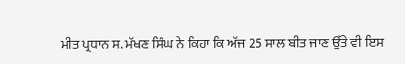ਮੀਤ ਪ੍ਰਧਾਨ ਸ. ਮੱਖਣ ਸਿੰਘ ਨੇ ਕਿਹਾ ਕਿ ਅੱਜ 25 ਸਾਲ ਬੀਤ ਜਾਣ ਉੱਤੇ ਵੀ ਇਸ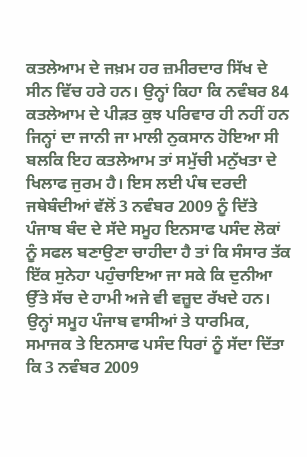ਕਤਲੇਆਮ ਦੇ ਜਖ਼ਮ ਹਰ ਜ਼ਮੀਰਦਾਰ ਸਿੱਖ ਦੇ ਸੀਨ ਵਿੱਚ ਹਰੇ ਹਨ। ਉਨ੍ਹਾਂ ਕਿਹਾ ਕਿ ਨਵੰਬਰ 84 ਕਤਲੇਆਮ ਦੇ ਪੀੜਤ ਕੁਝ ਪਰਿਵਾਰ ਹੀ ਨਹੀਂ ਹਨ ਜਿਨ੍ਹਾਂ ਦਾ ਜਾਨੀ ਜਾ ਮਾਲੀ ਨੁਕਸਾਨ ਹੋਇਆ ਸੀ ਬਲਕਿ ਇਹ ਕਤਲੇਆਮ ਤਾਂ ਸਮੁੱਚੀ ਮਨੁੱਖਤਾ ਦੇ ਖਿਲਾਫ ਜੁਰਮ ਹੈ। ਇਸ ਲਈ ਪੰਥ ਦਰਦੀ ਜਥੇਬੰਦੀਆਂ ਵੱਲੋਂ 3 ਨਵੰਬਰ 2009 ਨੂੰ ਦਿੱਤੇ ਪੰਜਾਬ ਬੰਦ ਦੇ ਸੱਦੇ ਸਮੂਹ ਇਨਸਾਫ ਪਸੰਦ ਲੋਕਾਂ ਨੂੰ ਸਫਲ ਬਣਾਉਣਾ ਚਾਹੀਦਾ ਹੈ ਤਾਂ ਕਿ ਸੰਸਾਰ ਤੱਕ ਇੱਕ ਸੁਨੇਹਾ ਪਹੁੰਚਾਇਆ ਜਾ ਸਕੇ ਕਿ ਦੁਨੀਆ ਉੱਤੇ ਸੱਚ ਦੇ ਹਾਮੀ ਅਜੇ ਵੀ ਵਜ਼ੂਦ ਰੱਖਦੇ ਹਨ। ਉਨ੍ਹਾਂ ਸਮੂਹ ਪੰਜਾਬ ਵਾਸੀਆਂ ਤੇ ਧਾਰਮਿਕ, ਸਮਾਜਕ ਤੇ ਇਨਸਾਫ ਪਸੰਦ ਧਿਰਾਂ ਨੂੰ ਸੱਦਾ ਦਿੱਤਾ ਕਿ 3 ਨਵੰਬਰ 2009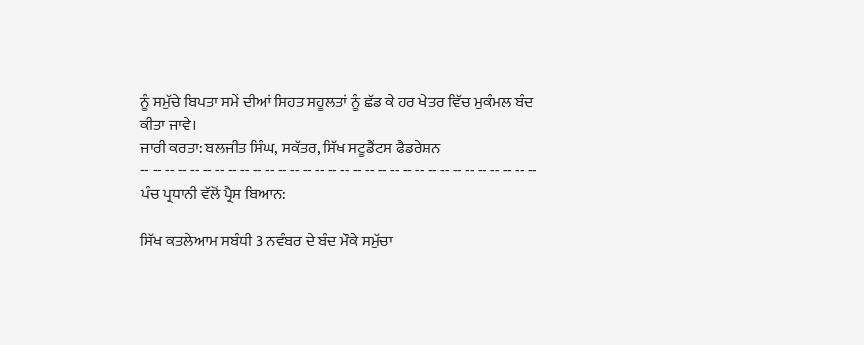ਨੂੰ ਸਮੁੱਚੇ ਬਿਪਤਾ ਸਮੇਂ ਦੀਆਂ ਸਿਹਤ ਸਹੂਲਤਾਂ ਨੂੰ ਛੱਡ ਕੇ ਹਰ ਖੇਤਰ ਵਿੱਚ ਮੁਕੰਮਲ ਬੰਦ ਕੀਤਾ ਜਾਵੇ।
ਜਾਰੀ ਕਰਤਾ: ਬਲਜੀਤ ਸਿੰਘ, ਸਕੱਤਰ, ਸਿੱਖ ਸਟੂਡੈਂਟਸ ਫੈਡਰੇਸ਼ਨ
-- -- -- -- -- -- -- -- -- -- -- -- -- -- -- -- -- -- -- -- -- -- -- -- -- -- -- -- -- -- -- --
ਪੰਚ ਪ੍ਰਧਾਨੀ ਵੱਲੋਂ ਪ੍ਰੈਸ ਬਿਆਨ:

ਸਿੱਖ ਕਤਲੇਆਮ ਸਬੰਧੀ 3 ਨਵੰਬਰ ਦੇ ਬੰਦ ਮੌਕੇ ਸਮੁੱਚਾ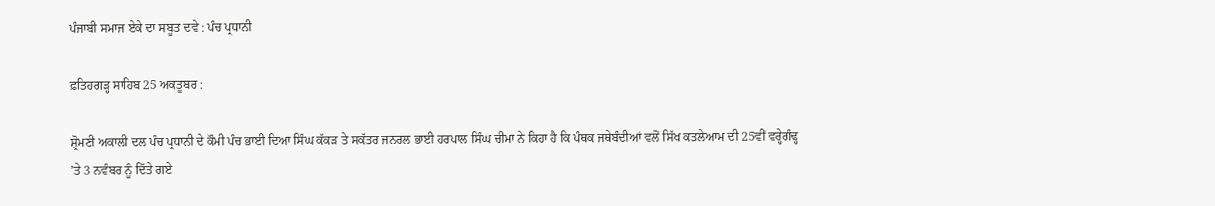ਪੰਜਾਬੀ ਸਮਾਜ ਏਕੇ ਦਾ ਸਬੂਤ ਦਵੇ : ਪੰਚ ਪ੍ਰਧਾਨੀ

ਫ਼ਤਿਹਗੜ੍ਹ ਸਾਹਿਬ 25 ਅਕਤੂਬਰ :

ਸ਼੍ਰੋਮਣੀ ਅਕਾਲੀ ਦਲ ਪੰਚ ਪ੍ਰਧਾਨੀ ਦੇ ਕੌਮੀ ਪੰਚ ਭਾਈ ਦਿਆ ਸਿੰਘ ਕੱਕੜ ਤੇ ਸਕੱਤਰ ਜਨਰਲ ਭਾਈ ਹਰਪਾਲ ਸਿੰਘ ਚੀਮਾ ਨੇ ਕਿਹਾ ਹੈ ਕਿ ਪੰਥਕ ਜਥੇਬੰਦੀਆਂ ਵਲੋਂ ਸਿੱਖ ਕਤਲੇਆਮ ਦੀ 25ਵੀਂ ਵਰ੍ਹੇਗੰਢ੍ਹ ’ਤੇ 3 ਨਵੰਬਰ ਨੂੰ ਦਿੱਤੇ ਗਏ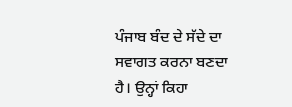ਪੰਜਾਬ ਬੰਦ ਦੇ ਸੱਦੇ ਦਾ ਸਵਾਗਤ ਕਰਨਾ ਬਣਦਾ ਹੈ। ਉਨ੍ਹਾਂ ਕਿਹਾ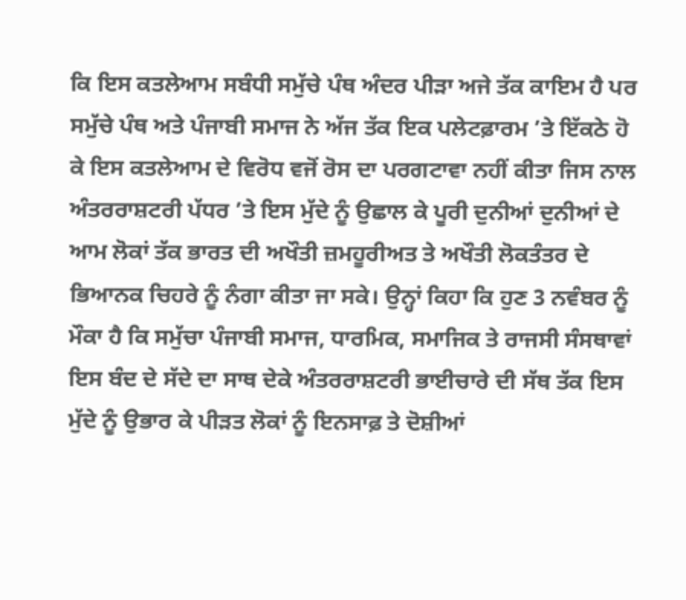ਕਿ ਇਸ ਕਤਲੇਆਮ ਸਬੰਧੀ ਸਮੁੱਚੇ ਪੰਥ ਅੰਦਰ ਪੀੜਾ ਅਜੇ ਤੱਕ ਕਾਇਮ ਹੈ ਪਰ ਸਮੁੱਚੇ ਪੰਥ ਅਤੇ ਪੰਜਾਬੀ ਸਮਾਜ ਨੇ ਅੱਜ ਤੱਕ ਇਕ ਪਲੇਟਫ਼ਾਰਮ ’ਤੇ ਇੱਕਠੇ ਹੋ ਕੇ ਇਸ ਕਤਲੇਆਮ ਦੇ ਵਿਰੋਧ ਵਜੋਂ ਰੋਸ ਦਾ ਪਰਗਟਾਵਾ ਨਹੀਂ ਕੀਤਾ ਜਿਸ ਨਾਲ ਅੰਤਰਰਾਸ਼ਟਰੀ ਪੱਧਰ ’ਤੇ ਇਸ ਮੁੱਦੇ ਨੂੰ ਉਛਾਲ ਕੇ ਪੂਰੀ ਦੁਨੀਆਂ ਦੁਨੀਆਂ ਦੇ ਆਮ ਲੋਕਾਂ ਤੱਕ ਭਾਰਤ ਦੀ ਅਖੌਤੀ ਜ਼ਮਹੂਰੀਅਤ ਤੇ ਅਖੌਤੀ ਲੋਕਤੰਤਰ ਦੇ ਭਿਆਨਕ ਚਿਹਰੇ ਨੂੰ ਨੰਗਾ ਕੀਤਾ ਜਾ ਸਕੇ। ਉਨ੍ਹਾਂ ਕਿਹਾ ਕਿ ਹੁਣ 3 ਨਵੰਬਰ ਨੂੰ ਮੌਕਾ ਹੈ ਕਿ ਸਮੁੱਚਾ ਪੰਜਾਬੀ ਸਮਾਜ, ਧਾਰਮਿਕ, ਸਮਾਜਿਕ ਤੇ ਰਾਜਸੀ ਸੰਸਥਾਵਾਂ ਇਸ ਬੰਦ ਦੇ ਸੱਦੇ ਦਾ ਸਾਥ ਦੇਕੇ ਅੰਤਰਰਾਸ਼ਟਰੀ ਭਾਈਚਾਰੇ ਦੀ ਸੱਥ ਤੱਕ ਇਸ ਮੁੱਦੇ ਨੂੰ ਉਭਾਰ ਕੇ ਪੀੜਤ ਲੋਕਾਂ ਨੂੰ ਇਨਸਾਫ਼ ਤੇ ਦੋਸ਼ੀਆਂ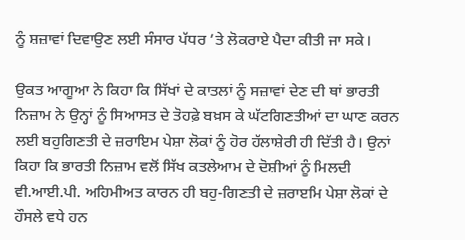ਨੂੰ ਸ਼ਜ਼ਾਵਾਂ ਦਿਵਾਉਣ ਲਈ ਸੰਸਾਰ ਪੱਧਰ ’ਤੇ ਲੋਕਰਾਏ ਪੈਦਾ ਕੀਤੀ ਜਾ ਸਕੇ।

ਉਕਤ ਆਗੂਆ ਨੇ ਕਿਹਾ ਕਿ ਸਿੱਖਾਂ ਦੇ ਕਾਤਲਾਂ ਨੂੰ ਸਜ਼ਾਵਾਂ ਦੇਣ ਦੀ ਥਾਂ ਭਾਰਤੀ ਨਿਜ਼ਾਮ ਨੇ ਉਨ੍ਹਾਂ ਨੂੰ ਸਿਆਸਤ ਦੇ ਤੋਹਫ਼ੇ ਬਖ਼ਸ ਕੇ ਘੱਟਗਿਣਤੀਆਂ ਦਾ ਘਾਣ ਕਰਨ ਲਈ ਬਹੁਗਿਣਤੀ ਦੇ ਜ਼ਰਾਇਮ ਪੇਸ਼ਾ ਲੋਕਾਂ ਨੂੰ ਹੋਰ ਹੱਲਾਸ਼ੇਰੀ ਹੀ ਦਿੱਤੀ ਹੈ। ਉਨਾਂ ਕਿਹਾ ਕਿ ਭਾਰਤੀ ਨਿਜ਼ਾਮ ਵਲੋਂ ਸਿੱਖ ਕਤਲੇਆਮ ਦੇ ਦੋਸ਼ੀਆਂ ਨੂੰ ਮਿਲਦੀ ਵੀ.ਆਈ.ਪੀ. ਅਹਿਮੀਅਤ ਕਾਰਨ ਹੀ ਬਹੁ-ਗਿਣਤੀ ਦੇ ਜ਼ਰਾੲਮਿ ਪੇਸ਼ਾ ਲੋਕਾਂ ਦੇ ਹੌਸਲੇ ਵਧੇ ਹਨ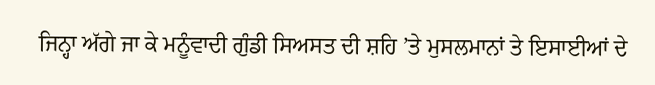ਜਿਨ੍ਹਾ ਅੱਗੇ ਜਾ ਕੇ ਮਨੂੰਵਾਦੀ ਗੁੰਡੀ ਸਿਅਸਤ ਦੀ ਸ਼ਹਿ ’ਤੇ ਮੁਸਲਮਾਨਾਂ ਤੇ ਇਸਾਈਆਂ ਦੇ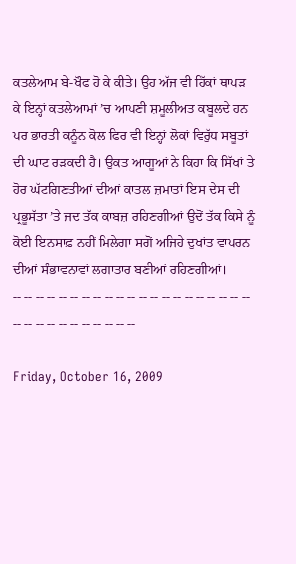ਕਤਲੇਆਮ ਬੇ-ਖੌਫ ਹੋ ਕੇ ਕੀਤੇ। ਉਹ ਅੱਜ ਵੀ ਹਿੱਕਾਂ ਥਾਪੜ ਕੇ ਇਨ੍ਹਾਂ ਕਤਲੇਆਮਾਂ ’ਚ ਆਪਣੀ ਸ਼ਮੂਲੀਅਤ ਕਬੂਲਦੇ ਹਨ ਪਰ ਭਾਰਤੀ ਕਨੂੰਨ ਕੋਲ ਫਿਰ ਵੀ ਇਨ੍ਹਾਂ ਲੋਕਾਂ ਵਿਰੁੱਧ ਸਬੂਤਾਂ ਦੀ ਘਾਟ ਰੜਕਦੀ ਹੈ। ਉਕਤ ਆਗੂਆਂ ਨੇ ਕਿਹਾ ਕਿ ਸਿੱਖਾਂ ਤੇ ਹੋਰ ਘੱਟਗਿਣਤੀਆਂ ਦੀਆਂ ਕਾਤਲ ਜ਼ਮਾਤਾਂ ਇਸ ਦੇਸ ਦੀ ਪ੍ਰਭੂਸੱਤਾ ’ਤੇ ਜਦ ਤੱਕ ਕਾਬਜ਼ ਰਹਿਣਗੀਆਂ ਉਦੋਂ ਤੱਕ ਕਿਸੇ ਨੂੰ ਕੋਈ ਇਨਸਾਫ਼ ਨਹੀਂ ਮਿਲੇਗਾ ਸਗੋਂ ਅਜਿਹੇ ਦੁਖਾਂਤ ਵਾਪਰਨ ਦੀਆਂ ਸੰਭਾਵਨਾਵਾਂ ਲਗਾਤਾਰ ਬਣੀਆਂ ਰਹਿਣਗੀਆਂ।
-- -- -- -- -- -- -- -- -- -- -- -- -- -- -- -- -- -- -- -- -- -- -- -- -- -- -- -- -- -- -- --

Friday, October 16, 2009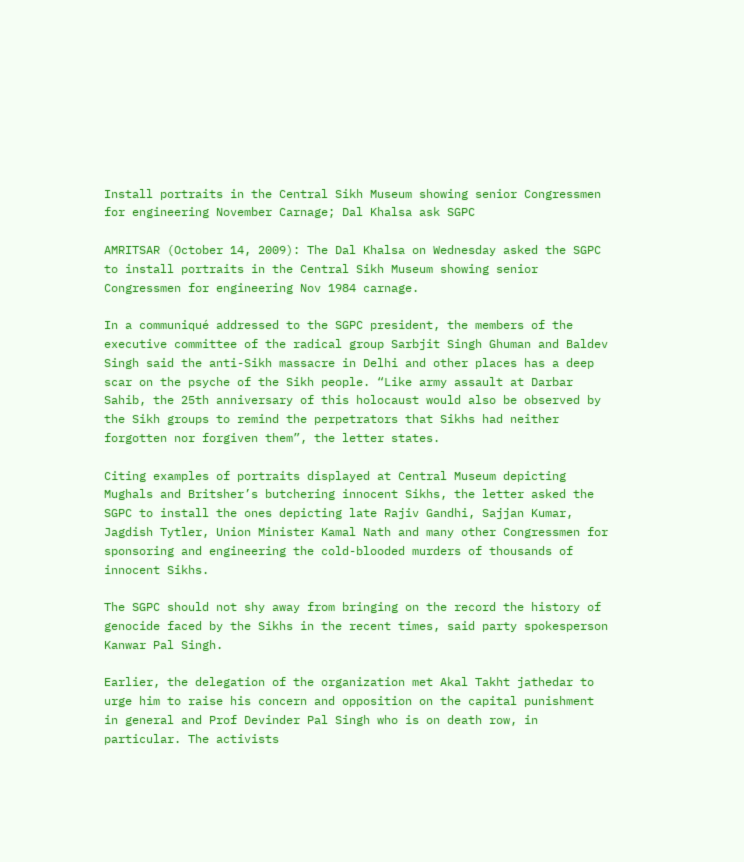Install portraits in the Central Sikh Museum showing senior Congressmen for engineering November Carnage; Dal Khalsa ask SGPC

AMRITSAR (October 14, 2009): The Dal Khalsa on Wednesday asked the SGPC to install portraits in the Central Sikh Museum showing senior Congressmen for engineering Nov 1984 carnage.

In a communiqué addressed to the SGPC president, the members of the executive committee of the radical group Sarbjit Singh Ghuman and Baldev Singh said the anti-Sikh massacre in Delhi and other places has a deep scar on the psyche of the Sikh people. “Like army assault at Darbar Sahib, the 25th anniversary of this holocaust would also be observed by the Sikh groups to remind the perpetrators that Sikhs had neither forgotten nor forgiven them”, the letter states.

Citing examples of portraits displayed at Central Museum depicting Mughals and Britsher’s butchering innocent Sikhs, the letter asked the SGPC to install the ones depicting late Rajiv Gandhi, Sajjan Kumar, Jagdish Tytler, Union Minister Kamal Nath and many other Congressmen for sponsoring and engineering the cold-blooded murders of thousands of innocent Sikhs.

The SGPC should not shy away from bringing on the record the history of genocide faced by the Sikhs in the recent times, said party spokesperson Kanwar Pal Singh.

Earlier, the delegation of the organization met Akal Takht jathedar to urge him to raise his concern and opposition on the capital punishment in general and Prof Devinder Pal Singh who is on death row, in particular. The activists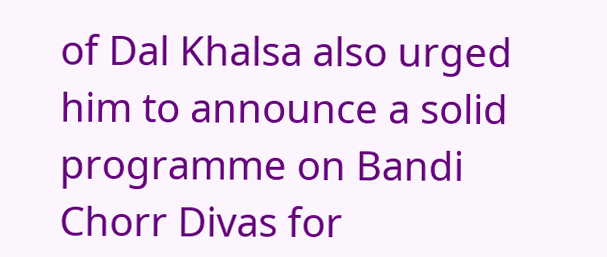of Dal Khalsa also urged him to announce a solid programme on Bandi Chorr Divas for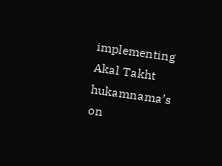implementing Akal Takht hukamnama’s on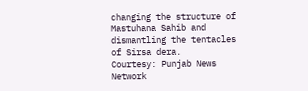changing the structure of Mastuhana Sahib and dismantling the tentacles of Sirsa dera.
Courtesy: Punjab News Network